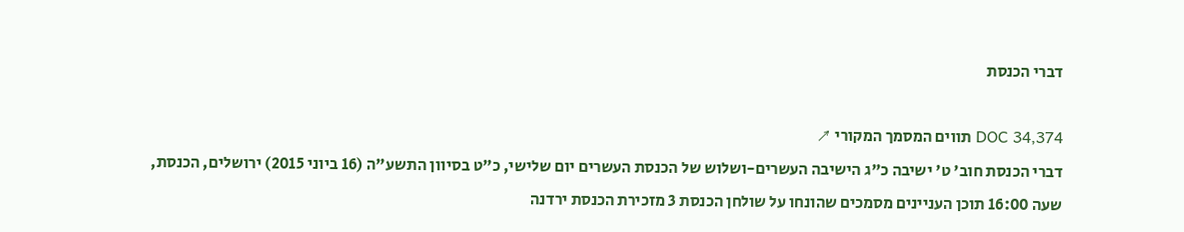דברי הכנסת

DOC 34,374 תווים המסמך המקורי ↗
דברי הכנסת חוב' ט' ישיבה כ"ג הישיבה העשרים-ושלוש של הכנסת העשרים יום שלישי, כ"ט בסיוון התשע"ה (16 ביוני 2015) ירושלים, הכנסת, שעה 16:00 תוכן העניינים מסמכים שהונחו על שולחן הכנסת 3 מזכירת הכנסת ירדנה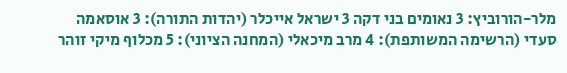מלר-הורוביץ: 3 נאומים בני דקה 3 ישראל אייכלר (יהדות התורה): 3 אוסאמה סעדי (הרשימה המשותפת): 4 מרב מיכאלי (המחנה הציוני): 5 מכלוף מיקי זוהר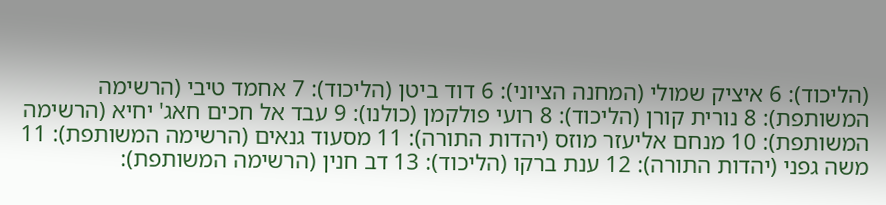(הליכוד): 6 איציק שמולי (המחנה הציוני): 6 דוד ביטן (הליכוד): 7 אחמד טיבי (הרשימה המשותפת): 8 נורית קורן (הליכוד): 8 רועי פולקמן (כולנו): 9 עבד אל חכים חאג' יחיא (הרשימה המשותפת): 10 מנחם אליעזר מוזס (יהדות התורה): 11 מסעוד גנאים (הרשימה המשותפת): 11 משה גפני (יהדות התורה): 12 ענת ברקו (הליכוד): 13 דב חנין (הרשימה המשותפת):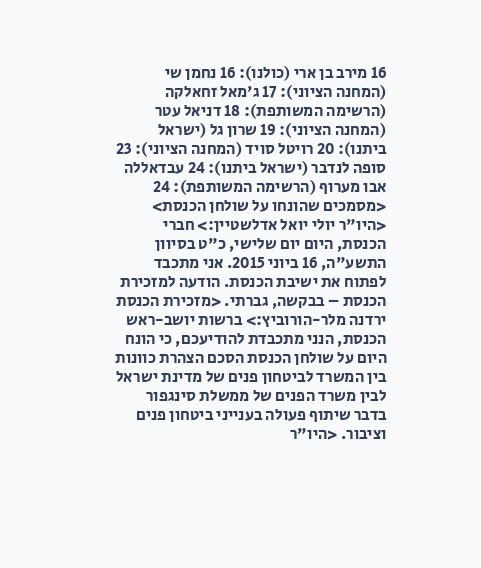16 מירב בן ארי (כולנו): 16 נחמן שי (המחנה הציוני): 17 ג'מאל זחאלקה (הרשימה המשותפת): 18 דניאל עטר (המחנה הציוני): 19 שרון גל (ישראל ביתנו): 20 רויטל סויד (המחנה הציוני): 23 סופה לנדבר (ישראל ביתנו): 24 עבדאללה אבו מערוף (הרשימה המשותפת): 24 <מסמכים שהונחו על שולחן הכנסת> <היו"ר יולי יואל אדלשטיין:> חברי הכנסת, היום יום שלישי, כ"ט בסיוון התשע"ה, 16 ביוני 2015. אני מתכבד לפתוח את ישיבת הכנסת. הודעה למזכירת הכנסת – בבקשה, גברתי. <מזכירת הכנסת ירדנה מלר-הורוביץ:> ברשות יושב-ראש הכנסת, הנני מתכבדת להודיעכם, כי הונח היום על שולחן הכנסת הסכם הצהרת כוונות בין המשרד לביטחון פנים של מדינת ישראל לבין משרד הפנים של ממשלת סינגפור בדבר שיתוף פעולה בענייני ביטחון פנים וציבור. <היו"ר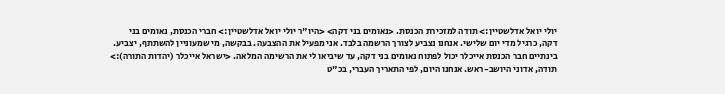יולי יואל אדלשטיין:> תודה למזכירת הכנסת. <נאומים בני דקה> <היו"ר יולי יואל אדלשטיין:> חברי הכנסת, נאומים בני דקה, כרגיל מדי יום שלישי. אנחנו נצביע לצורך הרשמה בלבד. אני מפעיל את ההצבעה. בבקשה, מי שמעוניין להשתתף, יצביע. בינתיים חבר הכנסת אייכלר יכול לפתוח נאומים בני דקה, עד שיביאו לי את הרשימה המלאה. <ישראל אייכלר (יהדות התורה):> תודה, אדוני היושב-ראש. אנחנו היום, לפי התאריך העברי, בכ"ט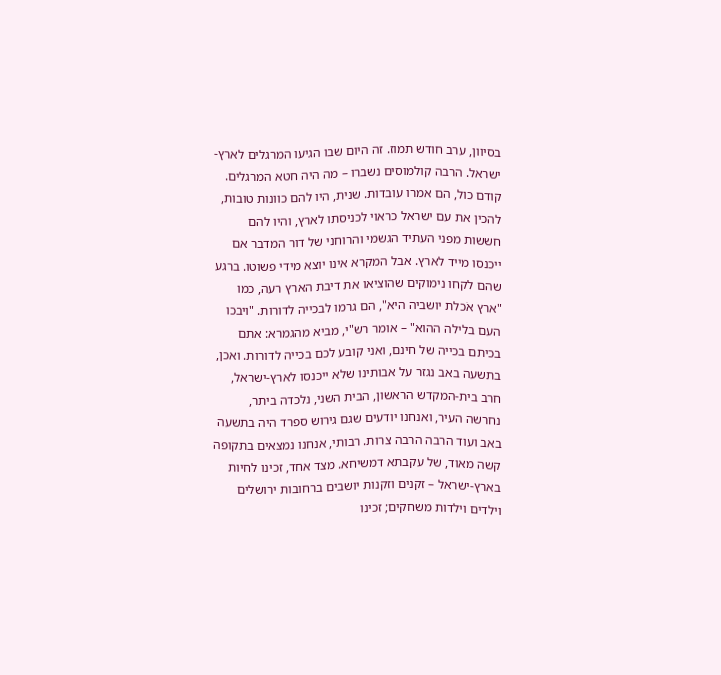בסיוון, ערב חודש תמוז. זה היום שבו הגיעו המרגלים לארץ-ישראל. הרבה קולמוסים נשברו – מה היה חטא המרגלים. קודם כול, הם אמרו עובדות. שנית, היו להם כוונות טובות, להכין את עם ישראל כראוי לכניסתו לארץ, והיו להם חששות מפני העתיד הגשמי והרוחני של דור המדבר אם ייכנסו מייד לארץ. אבל המקרא אינו יוצא מידי פשוטו. ברגע שהם לקחו נימוקים שהוציאו את דיבת הארץ רעה, כמו "ארץ אֹכלת יושביה היא", הם גרמו לבכייה לדורות. "ויבכו העם בלילה ההוא" – אומר רש"י, מביא מהגמרא: אתם בכיתם בכייה של חינם, ואני קובע לכם בכייה לדורות. ואכן, בתשעה באב נגזר על אבותינו שלא ייכנסו לארץ-ישראל, חרב בית-המקדש הראשון, הבית השני, נלכדה ביתר, נחרשה העיר, ואנחנו יודעים שגם גירוש ספרד היה בתשעה באב ועוד הרבה הרבה צרות. רבותי, אנחנו נמצאים בתקופה קשה מאוד, של עקבתא דמשיחא. מצד אחד, זכינו לחיות בארץ-ישראל – זקנים וזקנות יושבים ברחובות ירושלים וילדים וילדות משחקים; זכינו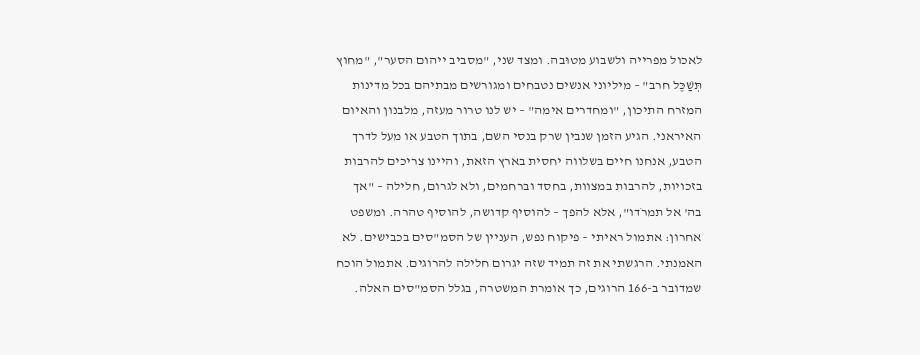לאכול מפרייה ולשבוע מטוּבה. ומצד שני, "מסביב ייהום הסער", "מחוץ תְּשַׁכֶּל חרב" – מיליוני אנשים נטבחים ומגורשים מבתיהם בכל מדינות המזרח התיכון, "ומחדרים אימה" – יש לנו טרור מעזה, מלבנון והאיום האיראני. הגיע הזמן שנבין שרק בנסי השם, בתוך הטבע או מעל לדרך הטבע, אנחנו חיים בשלווה יחסית בארץ הזאת, והיינו צריכים להרבות בזכויות, להרבות במצוות, בחסד וברחמים, ולא לגרום, חלילה – "אך בה' אל תמרֹדו", אלא להפך – להוסיף קדושה, להוסיף טהרה. ומשפט אחרון: אתמול ראיתי – פיקוח נפש, העניין של הסמ"סים בכבישים. לא האמנתי. הרגשתי את זה תמיד שזה יגרום חלילה להרוגים. אתמול הוכח שמדובר ב-166 הרוגים, כך אומרת המשטרה, בגלל הסמ"סים האלה.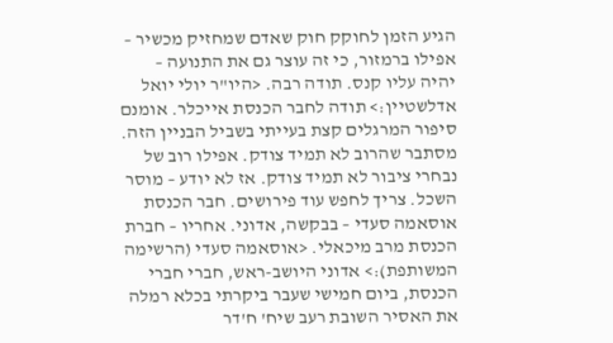הגיע הזמן לחוקק חוק שאדם שמחזיק מכשיר – אפילו ברמזור, כי זה עוצר גם את התנועה – יהיה עליו קנס. תודה רבה. <היו"ר יולי יואל אדלשטיין:> תודה לחבר הכנסת אייכלר. אומנם סיפור המרגלים קצת בעייתי בשביל הבניין הזה. מסתבר שהרוב לא תמיד צודק. אפילו רוב של נבחרי ציבור לא תמיד צודק. אז לא יודע – מוסר השכל. צריך לחפש עוד פירושים. חבר הכנסת אוסאמה סעדי – בבקשה, אדוני. אחריו – חברת הכנסת מרב מיכאלי. <אוסאמה סעדי (הרשימה המשותפת):> אדוני היושב-ראש, חברי חברי הכנסת, ביום חמישי שעבר ביקרתי בכלא רמלה את האסיר השובת רעב שיח' ח'דר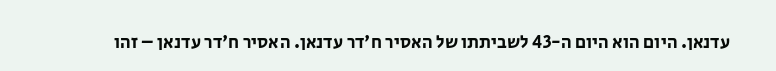עדנאן. היום הוא היום ה-43 לשביתתו של האסיר ח'דר עדנאן. האסיר ח'דר עדנאן – זהו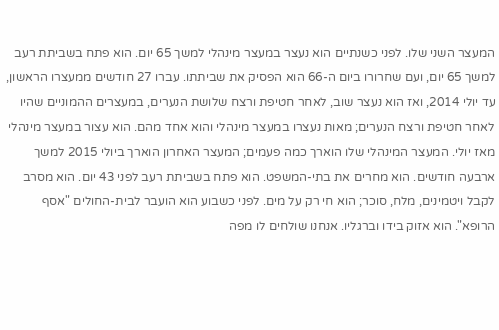המעצר השני שלו. לפני כשנתיים הוא נעצר במעצר מינהלי למשך 65 יום. הוא פתח בשביתת רעב למשך 65 יום, ועם שחרורו ביום ה-66 הוא הפסיק את שביתתו. עברו 27 חודשים ממעצרו הראשון, עד יולי 2014, ואז הוא נעצר שוב, לאחר חטיפת ורצח שלושת הנערים, במעצרים ההמוניים שהיו לאחר חטיפת ורצח הנערים; מאות נעצרו במעצר מינהלי והוא אחד מהם. הוא עצור במעצר מינהלי מאז יולי. המעצר המינהלי שלו הוארך כמה פעמים; המעצר האחרון הוארך ביולי 2015 למשך ארבעה חודשים. הוא מחרים את בתי-המשפט. הוא פתח בשביתת רעב לפני 43 יום. הוא מסרב לקבל ויטמינים, מלח, סוכר; הוא חי רק על מים. לפני כשבוע הוא הועבר לבית-החולים "אסף הרופא". הוא אזוק בידו וברגליו. אנחנו שולחים לו מפה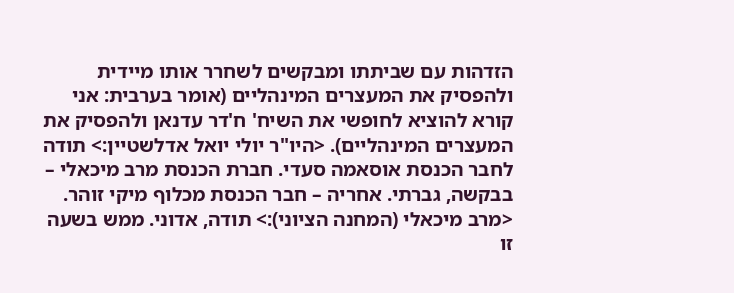הזדהות עם שביתתו ומבקשים לשחרר אותו מיידית ולהפסיק את המעצרים המינהליים (אומר בערבית: אני קורא להוציא לחופשי את השיח' ח'דר עדנאן ולהפסיק את המעצרים המינהליים). <היו"ר יולי יואל אדלשטיין:> תודה לחבר הכנסת אוסאמה סעדי. חברת הכנסת מרב מיכאלי – בבקשה, גברתי. אחריה – חבר הכנסת מכלוף מיקי זוהר. <מרב מיכאלי (המחנה הציוני):> תודה, אדוני. ממש בשעה זו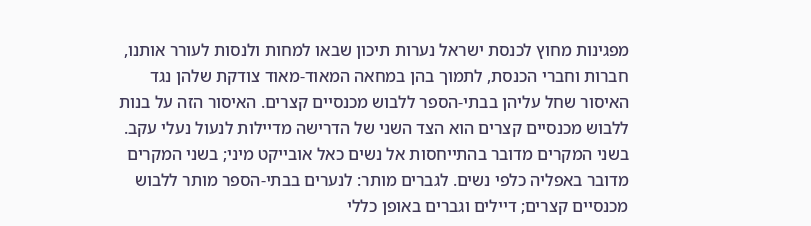מפגינות מחוץ לכנסת ישראל נערות תיכון שבאו למחות ולנסות לעורר אותנו, חברות וחברי הכנסת, לתמוך בהן במחאה המאוד-מאוד צודקת שלהן נגד האיסור שחל עליהן בבתי-הספר ללבוש מכנסיים קצרים. האיסור הזה על בנות ללבוש מכנסיים קצרים הוא הצד השני של הדרישה מדיילות לנעול נעלי עקב. בשני המקרים מדובר בהתייחסות אל נשים כאל אובייקט מיני; בשני המקרים מדובר באפליה כלפי נשים. לגברים מותר: לנערים בבתי-הספר מותר ללבוש מכנסיים קצרים; דיילים וגברים באופן כללי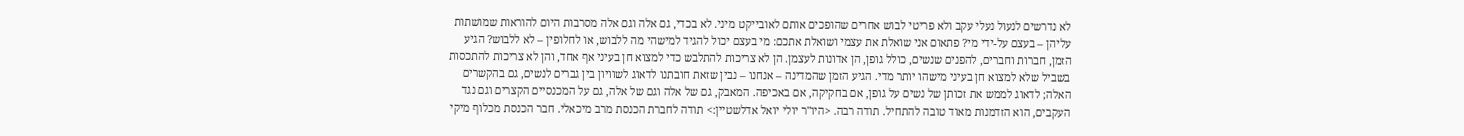לא נדרשים לנעול נעלי עקב ולא פריטי לבוש אחרים שהופכים אותם לאובייקט מיני. לא בכדי, גם אלה וגם אלה מסרבות היום להוראות שמושתות עליהן – בעצם על-ידי מי? פתאום אני שואלת את עצמי ושואלת אתכם: מי בעצם יכול להגיד למישהי מה ללבוש, או לחלופין – לא ללבוש? הגיע הזמן, חברות וחברים, להפנים שנשים, כולל גופן, הן אדונות לעצמן. הן לא צריכות להתלבש כדי למצוא חן בעיני אף אחד, והן לא צריכות להתכסות בשביל שלא למצוא חן בעיני מישהו יותר מדי. הגיע הזמן שהמדינה – אנחנו – נבין שזאת חובתנו לדאוג לשוויון בין גברים לנשים, גם בהקשרים האלה; לדאוג לממש את זכותן של נשים על גופן, אם בחקיקה, אם באכיפה. המאבק, גם של אלה וגם של אלה, גם על המכנסיים הקצרים וגם נגד העקבים, הוא הזדמנות מאוד טובה להתחיל. תודה רבה. <היו"ר יולי יואל אדלשטיין:> תודה לחברת הכנסת מרב מיכאלי. חבר הכנסת מכלוף מיקי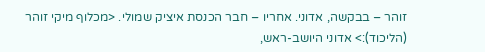זוהר – בבקשה, אדוני. אחריו – חבר הכנסת איציק שמולי. <מכלוף מיקי זוהר (הליכוד):> אדוני היושב-ראש,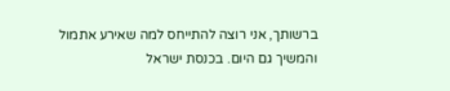ברשותך, אני רוצה להתייחס למה שאירע אתמול והמשיך גם היום. בכנסת ישראל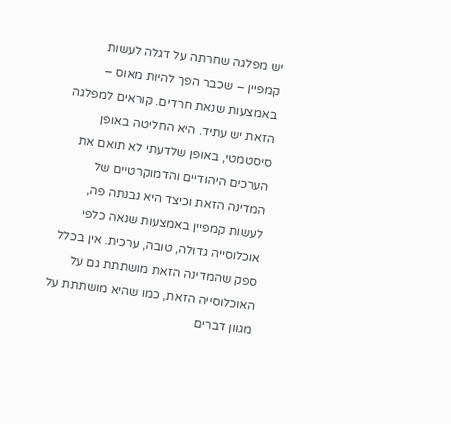יש מפלגה שחרתה על דגלה לעשות קמפיין – שכבר הפך להיות מאוס – באמצעות שנאת חרדים. קוראים למפלגה הזאת יש עתיד. היא החליטה באופן סיסטמטי, באופן שלדעתי לא תואם את הערכים היהודיים והדמוקרטיים של המדינה הזאת וכיצד היא נבנתה פה, לעשות קמפיין באמצעות שנאה כלפי אוכלוסייה גדולה, טובה, ערכית. אין בכלל ספק שהמדינה הזאת מושתתת גם על האוכלוסייה הזאת, כמו שהיא מושתתת על מגוון דברים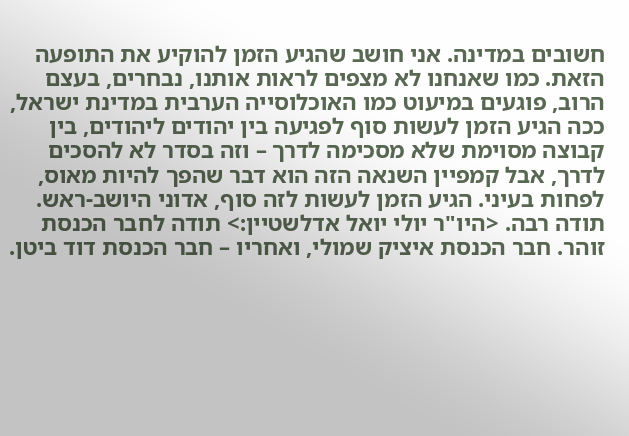חשובים במדינה. אני חושב שהגיע הזמן להוקיע את התופעה הזאת. כמו שאנחנו לא מצפים לראות אותנו, נבחרים, בעצם הרוב, פוגעים במיעוט כמו האוכלוסייה הערבית במדינת ישראל, ככה הגיע הזמן לעשות סוף לפגיעה בין יהודים ליהודים, בין קבוצה מסוימת שלא מסכימה לדרך – וזה בסדר לא להסכים לדרך, אבל קמפיין השנאה הזה הוא דבר שהפך להיות מאוס, לפחות בעיני. הגיע הזמן לעשות לזה סוף, אדוני היושב-ראש. תודה רבה. <היו"ר יולי יואל אדלשטיין:> תודה לחבר הכנסת זוהר. חבר הכנסת איציק שמולי, ואחריו – חבר הכנסת דוד ביטן.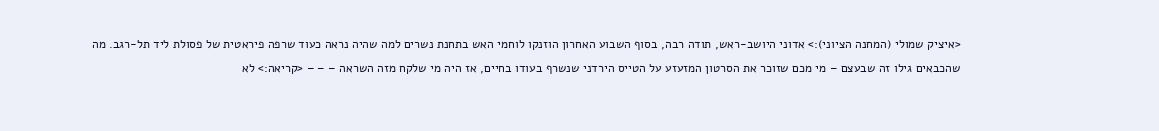<איציק שמולי (המחנה הציוני):> אדוני היושב-ראש, תודה רבה, בסוף השבוע האחרון הוזנקו לוחמי האש בתחנת נשרים למה שהיה נראה כעוד שרפה פיראטית של פסולת ליד תל-רגב. מה שהכבאים גילו זה שבעצם – מי מכם שזוכר את הסרטון המזעזע על הטייס הירדני שנשרף בעודו בחיים, אז היה מי שלקח מזה השראה – – – <קריאה:> לא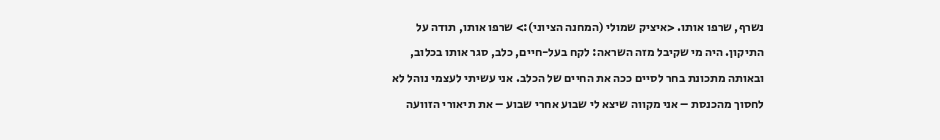נשרף, שרפו אותו. <איציק שמולי (המחנה הציוני):> שרפו אותו, תודה על התיקון. היה מי שקיבל מזה השראה: לקח בעל-חיים, כלב, סגר אותו בכלוב, ובאותה מתכונת בחר לסיים ככה את החיים של הכלב. אני עשיתי לעצמי נוהל לא לחסוך מהכנסת – אני מקווה שיצא לי שבוע אחרי שבוע – את תיאורי הזוועה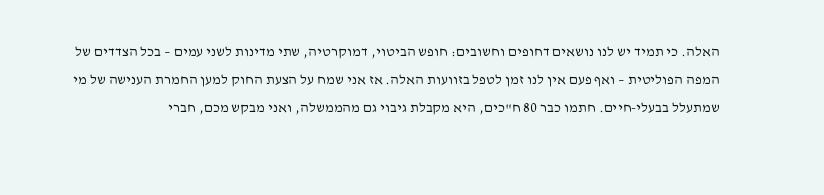האלה. כי תמיד יש לנו נושאים דחופים וחשובים: חופש הביטוי, דמוקרטיה, שתי מדינות לשני עמים – בכל הצדדים של המפה הפוליטית – ואף פעם אין לנו זמן לטפל בזוועות האלה. אז אני שמח על הצעת החוק למען החמרת הענישה של מי שמתעלל בבעלי-חיים. חתמו כבר 80 ח"כים, היא מקבלת גיבוי גם מהממשלה, ואני מבקש מכם, חברי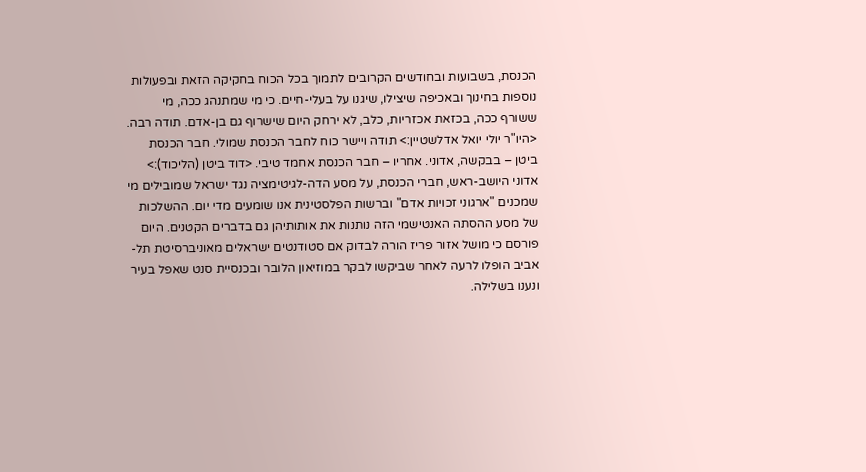הכנסת, בשבועות ובחודשים הקרובים לתמוך בכל הכוח בחקיקה הזאת ובפעולות נוספות בחינוך ובאכיפה שיצילו, שיגנו על בעלי-חיים. כי מי שמתנהג ככה, מי ששורף ככה, בכזאת אכזריות, כלב, לא ירחק היום שישרוף גם בן-אדם. תודה רבה. <היו"ר יולי יואל אדלשטיין:> תודה ויישר כוח לחבר הכנסת שמולי. חבר הכנסת ביטן – בבקשה, אדוני. אחריו – חבר הכנסת אחמד טיבי. <דוד ביטן (הליכוד):> אדוני היושב-ראש, חברי הכנסת, על מסע הדה-לגיטימציה נגד ישראל שמובילים מי שמכנים "ארגוני זכויות אדם" וברשות הפלסטינית אנו שומעים מדי יום. ההשלכות של מסע ההסתה האנטישמי הזה נותנות את אותותיהן גם בדברים הקטנים. היום פורסם כי מושל אזור פריז הורה לבדוק אם סטודנטים ישראלים מאוניברסיטת תל-אביב הופלו לרעה לאחר שביקשו לבקר במוזיאון הלובר ובכנסיית סנט שאפל בעיר ונענו בשלילה.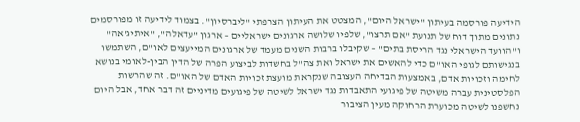הידיעה פורסמה בעיתון "ישראל היום", המצטט את העיתון הצרפתי "ליברסיון". בצמוד לידיעה זו מפורסמים נתונים מתוך דוח של תנועת "אם תרצו", שלפיו שלושה ארגונים ישראליים – ארגון "עדאלה", "איתיג'אה" ו"הוועד הישראלי נגד הריסת בתים" – שקיבלו ברבות השנים מעמד של ארגונים המייעצים לאו"ם, השתמשו בנגישותם לגופי האו"ם כדי להאשים את ישראל ואת צה"ל בחשדות לביצוע הפרה של הדין הבין-לאומי בנושא לחימה וזכויות אדם, באמצעות הבדיחה העצובה שנקראת מועצת זכויות האדם של האו"ם. זה שהרשות הפלסטינית עברה משיטה של פיגועי התאבדות נגד ישראל לשיטה של פיגועים מדיניים זה דבר אחד, אבל היום נחשפנו לשיטה מכוערת הרחוקה מעין הציבור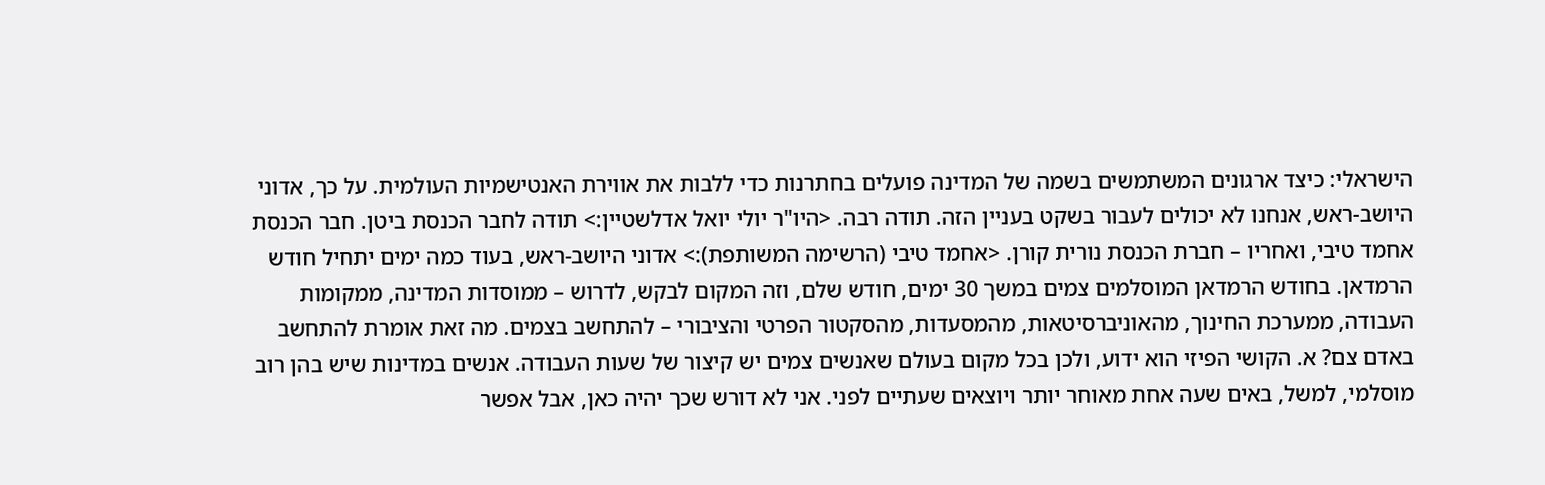הישראלי: כיצד ארגונים המשתמשים בשמה של המדינה פועלים בחתרנות כדי ללבות את אווירת האנטישמיות העולמית. על כך, אדוני היושב-ראש, אנחנו לא יכולים לעבור בשקט בעניין הזה. תודה רבה. <היו"ר יולי יואל אדלשטיין:> תודה לחבר הכנסת ביטן. חבר הכנסת אחמד טיבי, ואחריו – חברת הכנסת נורית קורן. <אחמד טיבי (הרשימה המשותפת):> אדוני היושב-ראש, בעוד כמה ימים יתחיל חודש הרמדאן. בחודש הרמדאן המוסלמים צמים במשך 30 ימים, חודש שלם, וזה המקום לבקש, לדרוש – ממוסדות המדינה, ממקומות העבודה, ממערכת החינוך, מהאוניברסיטאות, מהמסעדות, מהסקטור הפרטי והציבורי – להתחשב בצמים. מה זאת אומרת להתחשב באדם צם? א. הקושי הפיזי הוא ידוע, ולכן בכל מקום בעולם שאנשים צמים יש קיצור של שעות העבודה. אנשים במדינות שיש בהן רוב מוסלמי, למשל, באים שעה אחת מאוחר יותר ויוצאים שעתיים לפני. אני לא דורש שכך יהיה כאן, אבל אפשר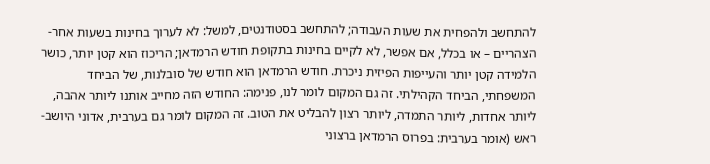להתחשב ולהפחית את שעות העבודה; להתחשב בסטודנטים, למשל: לא לערוך בחינות בשעות אחר-הצהריים – או בכלל, אם אפשר, לא לקיים בחינות בתקופת חודש הרמדאן; הריכוז הוא קטן יותר, כושר הלמידה קטן יותר והעייפות הפיזית ניכרת. חודש הרמדאן הוא חודש של סובלנות, של הביחד המשפחתי, הביחד הקהילתי. זה גם המקום לומר לנו, פנימה: החודש הזה מחייב אותנו ליותר אהבה, ליותר אחדות, ליותר התמדה, ליותר רצון להבליט את הטוב. זה המקום לומר גם בערבית, אדוני היושב-ראש (אומר בערבית: בפרוס הרמדאן ברצוני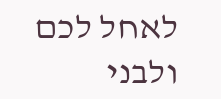לאחל לכם ולבני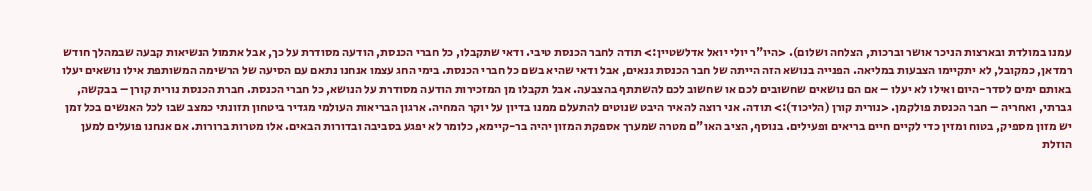עמנו במולדת ובארצות הניכר אושר וברכות, הצלחה ושלום). <היו"ר יולי יואל אדלשטיין:> תודה לחבר הכנסת טיבי. ודאי שתקבלו, כל חברי הכנסת, הודעה מסודרת על כך, אבל אתמול הנשיאות קבעה שבמהלך חודש רמדאן, כמקובל, לא יתקיימו הצבעות במליאה. הפנייה בנושא הזה הייתה של חבר הכנסת גנאים, אבל ודאי שהיא בשם כל חברי הכנסת. בימי החג עצמו אנחנו נתאם עם הסיעה של הרשימה המשותפת אילו נושאים יעלו באותם ימים לסדר-היום ואילו לא יעלו – אם הם נושאים שחשובים לכם או שחשוב לכם להשתתף בהצבעה. אבל תקבלו מן המזכירות הודעה מסודרת על הנושא, כל חברי הכנסת. חברת הכנסת נורית קורן – בבקשה, גברתי, ואחריה – חבר הכנסת פולקמן. <נורית קורן (הליכוד):> תודה. אני רוצה להאיר היבט שנוטים להתעלם ממנו בדיון על יוקר המחיה. ארגון הבריאות העולמי מגדיר ביטחון תזונתי כמצב שבו לכל האנשים בכל זמן יש מזון מספיק, בטוח ומזין כדי לקיים חיים בריאים ופעילים. בנוסף, הציב האו"ם מטרה שמערך אספקת המזון יהיה בר-קיימא, כלומר לא יפגע בסביבה ובדורות הבאים. אלו מטרות ברורות. אם אנחנו פועלים למען הוזלת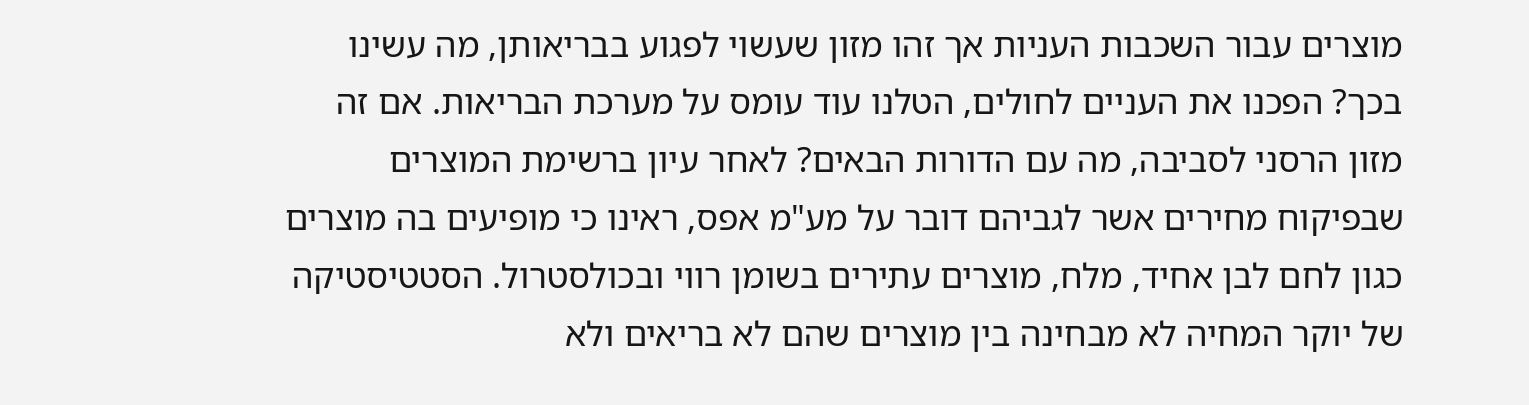מוצרים עבור השכבות העניות אך זהו מזון שעשוי לפגוע בבריאותן, מה עשינו בכך? הפכנו את העניים לחולים, הטלנו עוד עומס על מערכת הבריאות. אם זה מזון הרסני לסביבה, מה עם הדורות הבאים? לאחר עיון ברשימת המוצרים שבפיקוח מחירים אשר לגביהם דובר על מע"מ אפס, ראינו כי מופיעים בה מוצרים כגון לחם לבן אחיד, מלח, מוצרים עתירים בשומן רווי ובכולסטרול. הסטטיסטיקה של יוקר המחיה לא מבחינה בין מוצרים שהם לא בריאים ולא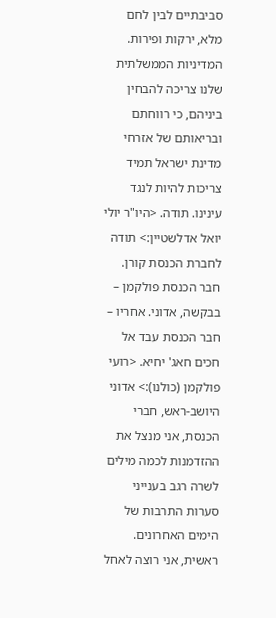סביבתיים לבין לחם מלא, ירקות ופירות. המדיניות הממשלתית שלנו צריכה להבחין ביניהם, כי רווחתם ובריאותם של אזרחי מדינת ישראל תמיד צריכות להיות לנגד עינינו. תודה. <היו"ר יולי יואל אדלשטיין:> תודה לחברת הכנסת קורן. חבר הכנסת פולקמן – בבקשה, אדוני. אחריו – חבר הכנסת עבד אל חכים חאג' יחיא. <רועי פולקמן (כולנו):> אדוני היושב-ראש, חברי הכנסת, אני מנצל את ההזדמנות לכמה מילים לשרה רגב בענייני סערות התרבות של הימים האחרונים. ראשית, אני רוצה לאחל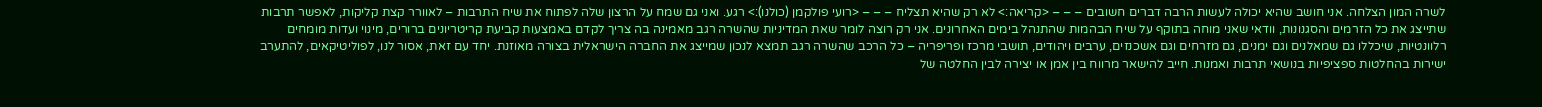לשרה המון הצלחה. אני חושב שהיא יכולה לעשות הרבה דברים חשובים – – – <קריאה:> לא רק שהיא תצליח – – – <רועי פולקמן (כולנו):> רגע. ואני גם שמח על הרצון שלה לפתוח את שיח התרבות – לאוורר קצת קליקות, לאפשר תרבות שתייצג את כל הזרמים והסגנונות, וודאי שאני מוחה בתוקף על שיח הבהמות שהתנהל בימים האחרונים. אני רק רוצה לומר שאת המדיניות שהשרה רגב מאמינה בה צריך לקדם באמצעות קביעת קריטריונים ברורים, מינוי ועדות מומחים רלוונטיות, שיכללו גם שמאלנים וגם ימנים, גם מזרחים וגם אשכנזים, ערבים ויהודים, תושבי מרכז ופריפריה – כל הרכב שהשרה רגב תמצא לנכון שמייצג את החברה הישראלית בצורה מאוזנת. יחד עם זאת, אסור לנו, לפוליטיקאים, להתערב ישירות בהחלטות ספציפיות בנושאי תרבות ואמנות. חייב להישאר מרווח בין אמן או יצירה לבין החלטה של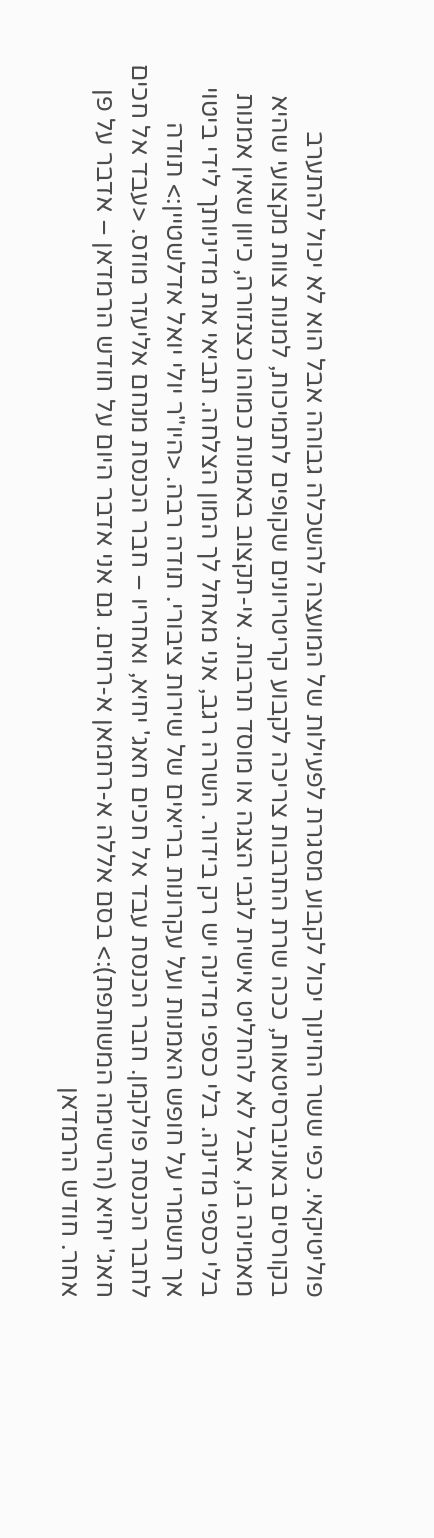פוליטיקאי. כפי ששר החינוך יכול לקבוע מסגרת לפעילות של המועצה להשכלה גבוהה אבל הוא לא יכול להתערב בקורסים באוניברסיטאות, ככה שרת התרבות צריכה לקבוע קריטריונים שקופים לתמיכות, למנות צוות מקצועי שהיא מאמינה בו, אבל לא להחליט אישית לגבי הצגה או מוסד תרבות. אי-תקצוב באמנות כמוהו כצנזורה, כיוון שאין אמנות בלי כספי מדינה. בלי כספי מדינה יש רק בידור. השרה רגב, אני מאחל לך המון הצלחה. תביאי את מדיניותך לידי ביטוי אך תשמרי על חופש האמנות ועל עקרונות בריאים של שירות ציבורי. תודה רבה. <היו"ר יולי יואל אדלשטיין:> תודה לחבר הכנסת פולקמן. חבר הכנסת עבד אל חכים חאג' יחיא, ואחריו – חבר הכנסת מנחם אליעזר מוזס. <עבד אל חכים חאג' יחיא (הרשימה המשותפת):> בסם אללה א-רחמאן א-רחים. גם אני אדבר היום על חודש הרמדאן – אדבר על פן אחר. חודש הרמדאן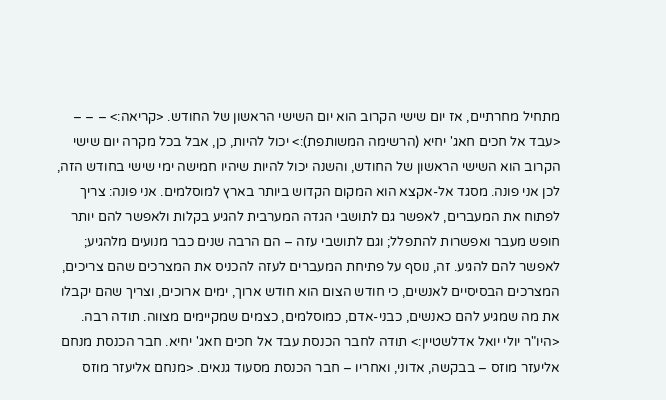מתחיל מחרתיים, אז יום שישי הקרוב הוא יום השישי הראשון של החודש. <קריאה:> – – – <עבד אל חכים חאג' יחיא (הרשימה המשותפת):> יכול להיות, כן, אבל בכל מקרה יום שישי הקרוב הוא השישי הראשון של החודש, והשנה יכול להיות שיהיו חמישה ימי שישי בחודש הזה, לכן אני פונה. מסגד אל-אקצא הוא המקום הקדוש ביותר בארץ למוסלמים. אני פונה: צריך לפתוח את המעברים, לאפשר גם לתושבי הגדה המערבית להגיע בקלות ולאפשר להם יותר חופש מעבר ואפשרות להתפלל; וגם לתושבי עזה – הם הרבה שנים כבר מנועים מלהגיע; לאפשר להם להגיע. זה, נוסף על פתיחת המעברים לעזה להכניס את המצרכים שהם צריכים, המצרכים הבסיסיים לאנשים, כי חודש הצום הוא חודש ארוך, ימים ארוכים, וצריך שהם יקבלו את מה שמגיע להם כאנשים, כבני-אדם, כמוסלמים, כצמים שמקיימים מצווה. תודה רבה. <היו"ר יולי יואל אדלשטיין:> תודה לחבר הכנסת עבד אל חכים חאג' יחיא. חבר הכנסת מנחם אליעזר מוזס – בבקשה, אדוני, ואחריו – חבר הכנסת מסעוד גנאים. <מנחם אליעזר מוזס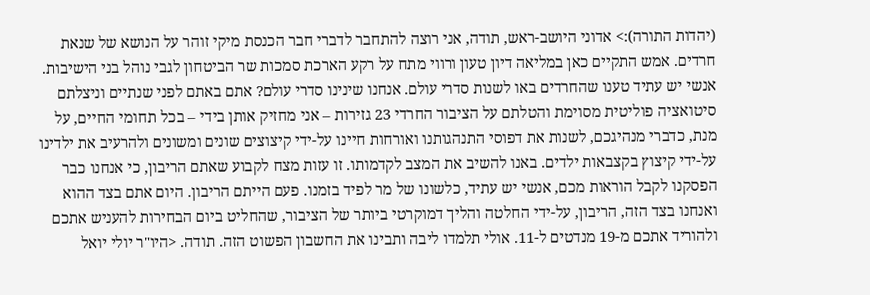(יהדות התורה):> אדוני היושב-ראש, תודה, אני רוצה להתחבר לדברי חבר הכנסת מיקי זוהר על הנושא של שנאת חרדים. אמש התקיים כאן במליאה דיון טעון ורווי מתח על רקע הארכת סמכות שר הביטחון לגבי נוהל בני הישיבות. אנשי יש עתיד טענו שהחרדים באו לשנות סדרי עולם. אנחנו שינינו סדרי עולם? אתם באתם לפני שנתיים וניצלתם סיטואציה פוליטית מסוימת והטלתם על הציבור החרדי 23 גזירות – אני מחזיק אותן בידי – בכל תחומי החיים, על מנת, כדברי מנהיגכם, לשנות את דפוסי התנהגותנו ואורחות חיינו על-ידי קיצוצים שונים ומשונים ולהרעיב את ילדינו על-ידי קיצוץ בקצבאות ילדים. באנו להשיב את המצב לקדמותו. זו עזות מצח לקבוע שאתם הריבון, כי אנחנו כבר הפסקנו לקבל הוראות מכם, אנשי יש עתיד, כלשונו של מר לפיד בזמנו. פעם הייתם הריבון. היום אתם בצד ההוא ואנחנו בצד הזה, הריבון, על-ידי החלטה והליך דמוקרטי ביותר של הציבור, שהחליט ביום הבחירות להעניש אתכם ולהוריד אתכם מ-19 מנדטים ל-11. אולי תלמדו ליבה ותבינו את החשבון הפשוט הזה. תודה. <היו"ר יולי יואל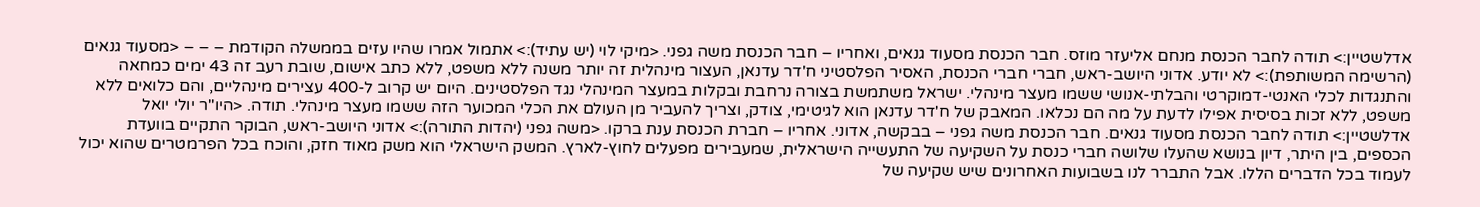אדלשטיין:> תודה לחבר הכנסת מנחם אליעזר מוזס. חבר הכנסת מסעוד גנאים, ואחריו – חבר הכנסת משה גפני. <מיקי לוי (יש עתיד):> אתמול אמרו שהיו עזים בממשלה הקודמת – – – <מסעוד גנאים (הרשימה המשותפת):> לא יודע. אדוני היושב-ראש, חברי חברי הכנסת, האסיר הפלסטיני ח'דר עדנאן, העצור מינהלית זה יותר משנה ללא משפט, ללא כתב אישום, שובת רעב זה 43 ימים כמחאה והתנגדות לכלי האנטי-דמוקרטי והבלתי-אנושי ששמו מעצר מינהלי. ישראל משתמשת בצורה נרחבת ובקלות במעצר המינהלי נגד הפלסטינים. היום יש קרוב ל-400 עצירים מינהליים, והם כלואים ללא משפט, ללא זכות בסיסית אפילו לדעת על מה הם נכלאו. המאבק של ח'דר עדנאן הוא לגיטימי, צודק, וצריך להעביר מן העולם את הכלי המכוער הזה ששמו מעצר מינהלי. תודה. <היו"ר יולי יואל אדלשטיין:> תודה לחבר הכנסת מסעוד גנאים. חבר הכנסת משה גפני – בבקשה, אדוני. אחריו – חברת הכנסת ענת ברקו. <משה גפני (יהדות התורה):> אדוני היושב-ראש, הבוקר התקיים בוועדת הכספים, בין היתר, דיון בנושא שהעלו שלושה חברי כנסת על השקיעה של התעשייה הישראלית, שמעבירים מפעלים לחוץ-לארץ. המשק הישראלי הוא משק מאוד חזק, והוכח בכל הפרמטרים שהוא יכול לעמוד בכל הדברים הללו. אבל התברר לנו בשבועות האחרונים שיש שקיעה של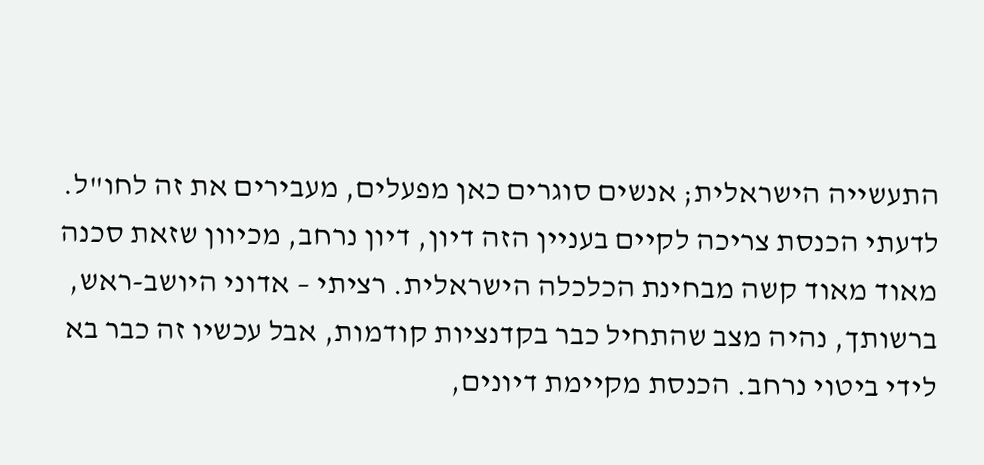התעשייה הישראלית; אנשים סוגרים כאן מפעלים, מעבירים את זה לחו"ל. לדעתי הכנסת צריכה לקיים בעניין הזה דיון, דיון נרחב, מכיוון שזאת סכנה מאוד מאוד קשה מבחינת הכלכלה הישראלית. רציתי – אדוני היושב-ראש, ברשותך, נהיה מצב שהתחיל כבר בקדנציות קודמות, אבל עכשיו זה כבר בא לידי ביטוי נרחב. הכנסת מקיימת דיונים,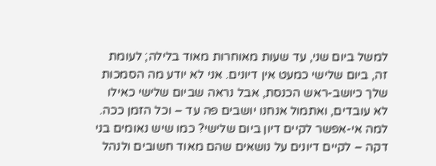למשל ביום שני, עד שעות מאוחרות מאוד בלילה; לעומת זה, ביום שלישי כמעט אין דיונים. אני לא יודע מה הסמכות שלך כיושב-ראש הכנסת, אבל נראה שביום שלישי כאילו לא עובדים, ואתמול אנחנו יושבים פה עד – וכל הזמן ככה. למה אי-אפשר לקיים דיון ביום שלישי? כמו שיש נאומים בני דקה – לקיים דיונים על נושאים שהם מאוד חשובים ולנהל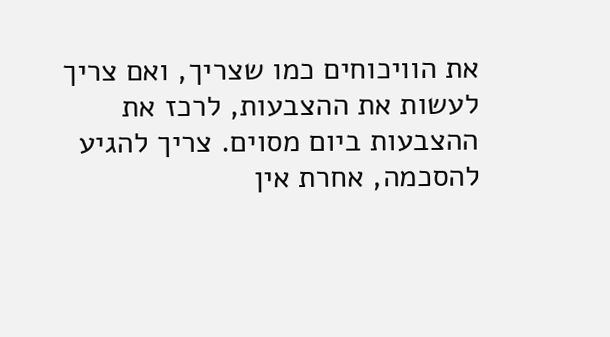את הוויכוחים כמו שצריך, ואם צריך לעשות את ההצבעות, לרכז את ההצבעות ביום מסוים. צריך להגיע להסכמה, אחרת אין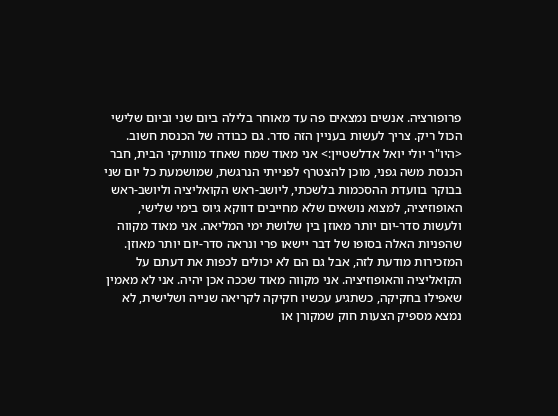פרופורציה. אנשים נמצאים פה עד מאוחר בלילה ביום שני וביום שלישי הכול ריק. צריך לעשות בעניין הזה סדר. גם כבודה של הכנסת חשוב. <היו"ר יולי יואל אדלשטיין:> אני מאוד שמח שאחד מוותיקי הבית, חבר הכנסת משה גפני, מוכן להצטרף לפנייתי הנרגשת, שמושמעת כל יום שני בבוקר בוועדת ההסכמות בלשכתי, ליושב-ראש הקואליציה וליושב-ראש האופוזיציה, למצוא נושאים שלא מחייבים דווקא גיוס בימי שלישי, ולעשות סדר-יום יותר מאוזן בין שלושת ימי המליאה. אני מאוד מקווה שהפניות האלה בסופו של דבר יישאו פרי ונראה סדר-יום יותר מאוזן. המזכירות מודעת לזה, אבל גם הם לא יכולים לכפות את דעתם על הקואליציה והאופוזיציה. אני מקווה מאוד שככה אכן יהיה. אני לא מאמין שאפילו בחקיקה, כשתגיע עכשיו חקיקה לקריאה שנייה ושלישית, לא נמצא מספיק הצעות חוק שמקורן או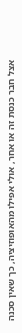אצל חבר כנסת זה או אחר, אולי אפילו מהאופוזיציה, כך שאין סכנה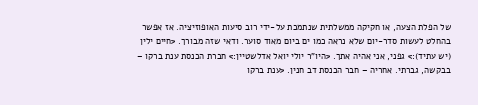של הפלת הצעה, או חקיקה ממשלתית שנתמכת על-ידי רוב סיעות האופוזיציה. אז אפשר בהחלט לעשות סדר-יום שלא נראה כמו ים ביום מאוד סוער. ודאי שזה מבורך. <חיים ילין (יש עתיד):> גפני, אני אהיה אתך. <היו"ר יולי יואל אדלשטיין:> חברת הכנסת ענת ברקו – בבקשה, גברתי. אחריה – חבר הכנסת דב חנין. <ענת ברקו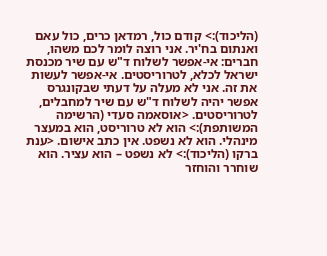(הליכוד):> קודם כול, רמדאן כרים, כול עאם ואנתום בח'יר. אני רוצה לומר לכם משהו, חברים: אי-אפשר לשלוח ד"ש עם שיר מכנסת ישראל לכלא, לטרוריסטים. אי-אפשר לעשות את זה. אני לא מעלה על דעתי שבקונגרס אפשר יהיה לשלוח ד"ש עם שיר למחבלים, לטרוריסטים. <אוסאמה סעדי (הרשימה המשותפת):> הוא לא טרוריסט, הוא במעצר מינהלי. הוא לא נשפט. אין כתב אישום. <ענת ברקו (הליכוד):> לא נשפט – הוא עציר. הוא שוחרר והוחזר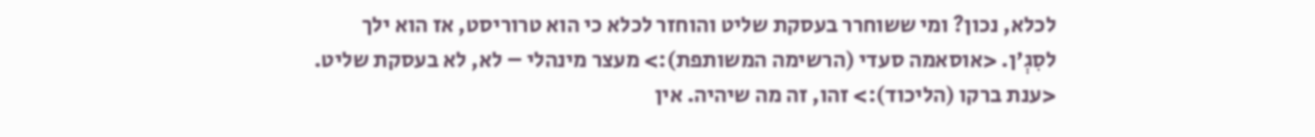לכלא, נכון? ומי ששוחרר בעסקת שליט והוחזר לכלא כי הוא טרוריסט, אז הוא ילך לסִגְ'ן. <אוסאמה סעדי (הרשימה המשותפת):> מעצר מינהלי – לא, לא בעסקת שליט. <ענת ברקו (הליכוד):> זהו, זה מה שיהיה. אין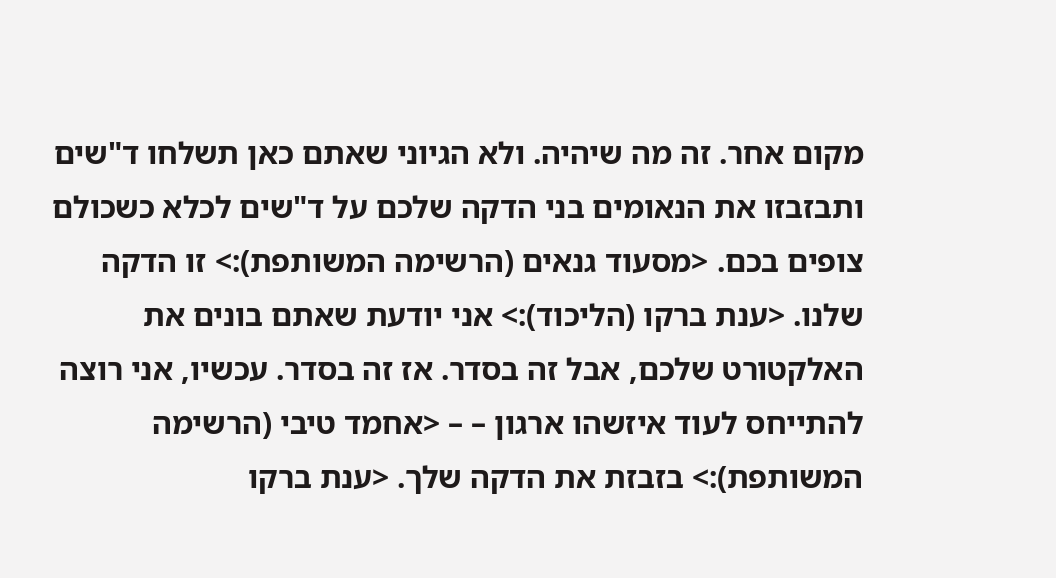מקום אחר. זה מה שיהיה. ולא הגיוני שאתם כאן תשלחו ד"שים ותבזבזו את הנאומים בני הדקה שלכם על ד"שים לכלא כשכולם צופים בכם. <מסעוד גנאים (הרשימה המשותפת):> זו הדקה שלנו. <ענת ברקו (הליכוד):> אני יודעת שאתם בונים את האלקטורט שלכם, אבל זה בסדר. אז זה בסדר. עכשיו, אני רוצה להתייחס לעוד איזשהו ארגון – – <אחמד טיבי (הרשימה המשותפת):> בזבזת את הדקה שלך. <ענת ברקו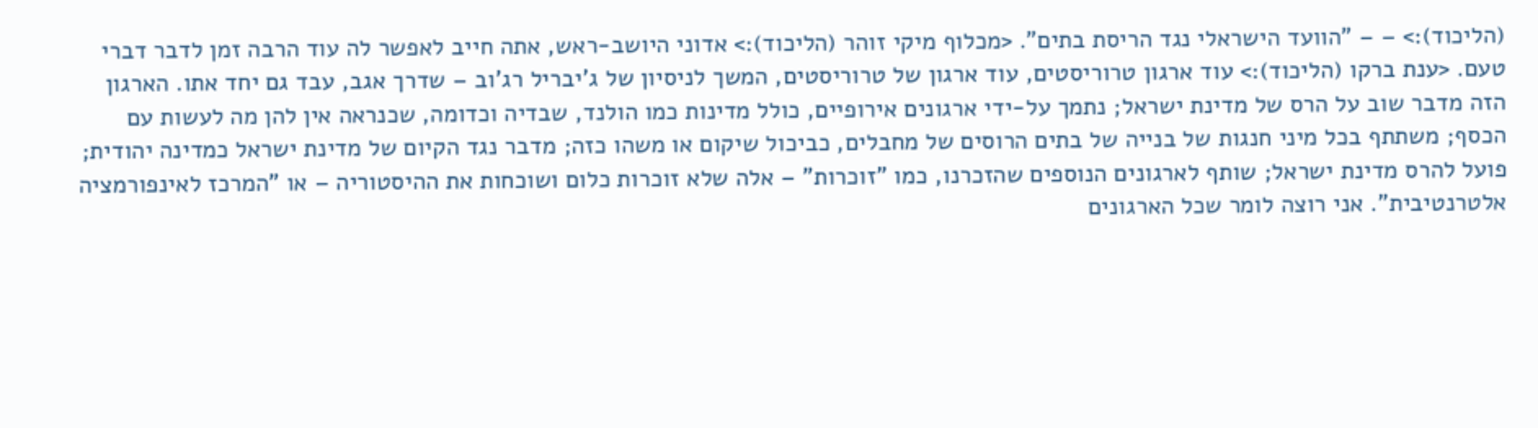(הליכוד):> – – "הוועד הישראלי נגד הריסת בתים". <מכלוף מיקי זוהר (הליכוד):> אדוני היושב-ראש, אתה חייב לאפשר לה עוד הרבה זמן לדבר דברי טעם. <ענת ברקו (הליכוד):> עוד ארגון טרוריסטים, עוד ארגון של טרוריסטים, המשך לניסיון של ג'יבריל רג'וב – שדרך אגב, עבד גם יחד אתו. הארגון הזה מדבר שוב על הרס של מדינת ישראל; נתמך על-ידי ארגונים אירופיים, כולל מדינות כמו הולנד, שבדיה וכדומה, שכנראה אין להן מה לעשות עם הכסף; משתתף בכל מיני חנגות של בנייה של בתים הרוסים של מחבלים, כביכול שיקום או משהו כזה; מדבר נגד הקיום של מדינת ישראל כמדינה יהודית; פועל להרס מדינת ישראל; שותף לארגונים הנוספים שהזכרנו, כמו "זוכרות" – אלה שלא זוכרות כלום ושוכחות את ההיסטוריה – או "המרכז לאינפורמציה אלטרנטיבית". אני רוצה לומר שכל הארגונים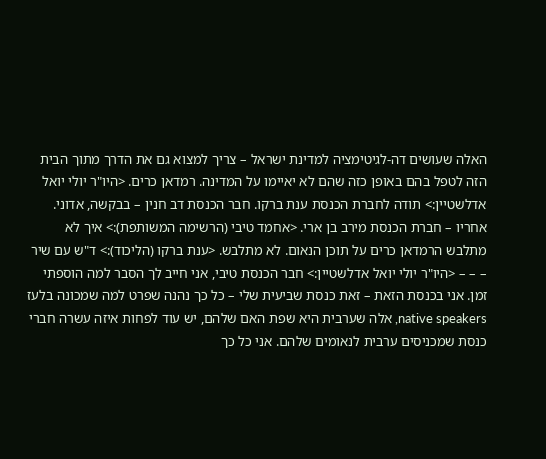האלה שעושים דה-לגיטימציה למדינת ישראל – צריך למצוא גם את הדרך מתוך הבית הזה לטפל בהם באופן כזה שהם לא יאיימו על המדינה. רמדאן כרים. <היו"ר יולי יואל אדלשטיין:> תודה לחברת הכנסת ענת ברקו. חבר הכנסת דב חנין – בבקשה, אדוני. אחריו – חברת הכנסת מירב בן ארי. <אחמד טיבי (הרשימה המשותפת):> איך לא מתלבש הרמדאן כרים על תוכן הנאום. לא מתלבש. <ענת ברקו (הליכוד):> ד"ש עם שיר – – – <היו"ר יולי יואל אדלשטיין:> חבר הכנסת טיבי, אני חייב לך הסבר למה הוספתי זמן. אני בכנסת הזאת – זאת כנסת שביעית שלי – כל כך נהנה שפרט למה שמכונה בלעז native speakers, אלה שערבית היא שפת האם שלהם, יש עוד לפחות איזה עשרה חברי כנסת שמכניסים ערבית לנאומים שלהם. אני כל כך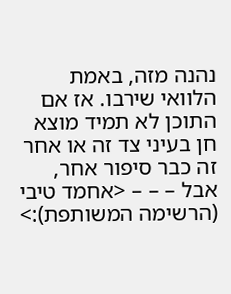נהנה מזה, באמת הלוואי שירבו. אז אם התוכן לא תמיד מוצא חן בעיני צד זה או אחר זה כבר סיפור אחר, אבל – – – <אחמד טיבי (הרשימה המשותפת):>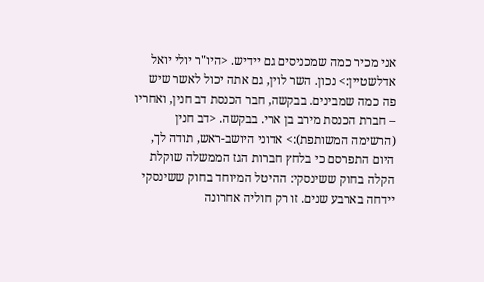אני מכיר כמה שמכניסים גם יידיש. <היו"ר יולי יואל אדלשטיין:> נכון. השר לוין, גם אתה יכול לאשר שיש פה כמה שמבינים. בבקשה, חבר הכנסת דב חנין, ואחריו – חברת הכנסת מירב בן ארי. בבקשה. <דב חנין (הרשימה המשותפת):> אדוני היושב-ראש, תודה לך, היום התפרסם כי בלחץ חברות הגז הממשלה שוקלת הקלה בחוק ששינסקי: ההיטל המיוחד בחוק ששינסקי יידחה בארבע שנים. זו רק חוליה אחרונה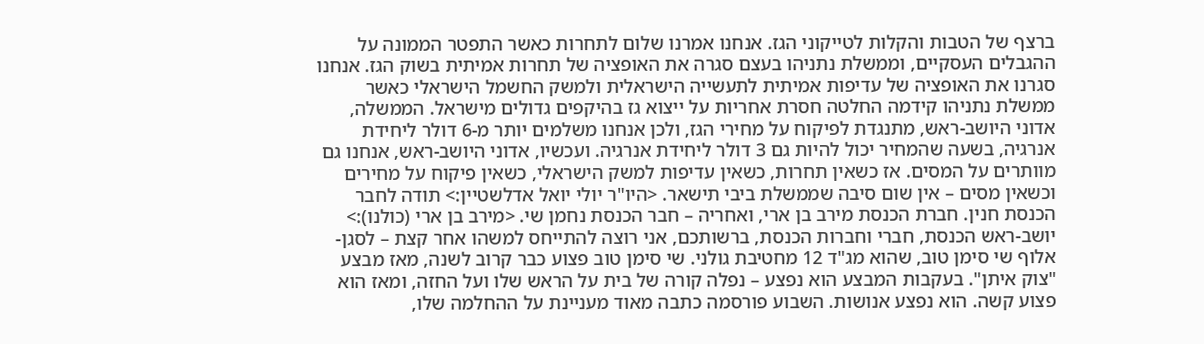ברצף של הטבות והקלות לטייקוני הגז. אנחנו אמרנו שלום לתחרות כאשר התפטר הממונה על ההגבלים העסקיים, וממשלת נתניהו בעצם סגרה את האופציה של תחרות אמיתית בשוק הגז. אנחנו סגרנו את האופציה של עדיפות אמיתית לתעשייה הישראלית ולמשק החשמל הישראלי כאשר ממשלת נתניהו קידמה החלטה חסרת אחריות על ייצוא גז בהיקפים גדולים מישראל. הממשלה, אדוני היושב-ראש, מתנגדת לפיקוח על מחירי הגז, ולכן אנחנו משלמים יותר מ-6 דולר ליחידת אנרגיה, בשעה שהמחיר יכול להיות גם 3 דולר ליחידת אנרגיה. ועכשיו, אדוני היושב-ראש, אנחנו גם מוותרים על המסים. אז כשאין תחרות, כשאין עדיפות למשק הישראלי, כשאין פיקוח על מחירים וכשאין מסים – אין שום סיבה שממשלת ביבי תישאר. <היו"ר יולי יואל אדלשטיין:> תודה לחבר הכנסת חנין. חברת הכנסת מירב בן ארי, ואחריה – חבר הכנסת נחמן שי. <מירב בן ארי (כולנו):> יושב-ראש הכנסת, חברי וחברות הכנסת, ברשותכם, אני רוצה להתייחס למשהו אחר קצת – לסגן-אלוף שי סימן טוב, שהוא מג"ד 12 מחטיבת גולני. שי סימן טוב פצוע כבר קרוב לשנה, מאז מבצע "צוק איתן". בעקבות המבצע הוא נפצע – נפלה קורה של בית על הראש שלו ועל החזה, ומאז הוא פצוע קשה. הוא נפצע אנושות. השבוע פורסמה כתבה מאוד מעניינת על ההחלמה שלו,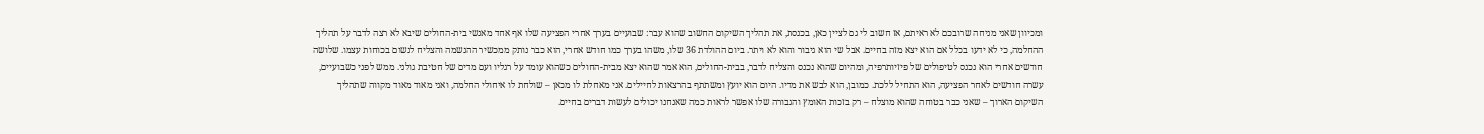ומכיוון שאני מניחה שרובכם לא ראיתם, אז חשוב לי גם לציין כאן, בכנסת, את תהליך השיקום החשוב שהוא עבר: שבועיים בערך אחרי הפציעה שלו אף אחד מאנשי בית-החולים שיבא לא רצה לדבר על תהליך ההחלמה, כי לא ידעו בכלל אם הוא יצא מזה בחיים. אבל שי הוא גיבור והוא לא ויתר. ביום ההולדת 36 שלו, משהו בערך כמו חודש אחרי, הוא כבר נותק ממכשיר ההנשמה והצליח לנשום בכוחות עצמו. שלושה חודשים אחרי הוא נכנס לטיפולים של פיזיותרפיה, ומהיום שהוא נכנס והצליח לדבר, בבית-החולים, הוא אמר שהוא יצא מבית-החולים כשהוא עומד על רגליו ועם מדים של חטיבת גולני. ממש לפני כשבועיים, עשרה חודשים לאחר הפציעה, הוא התחיל ללכת. כמובן, הוא לבש את מדיו. היום הוא יועץ ומשתתף בהרצאות לחיילים. אני מאחלת לו מכאן – שולחת לו איחולי החלמה, ואני מאוד מאוד מקווה שתהליך השיקום הארוך – שאני כבר בטוחה שהוא מוצלח – רק בזכות האומץ והגבורה שלו אפשר לראות כמה שאנחנו יכולים לעשות דברים בחיים.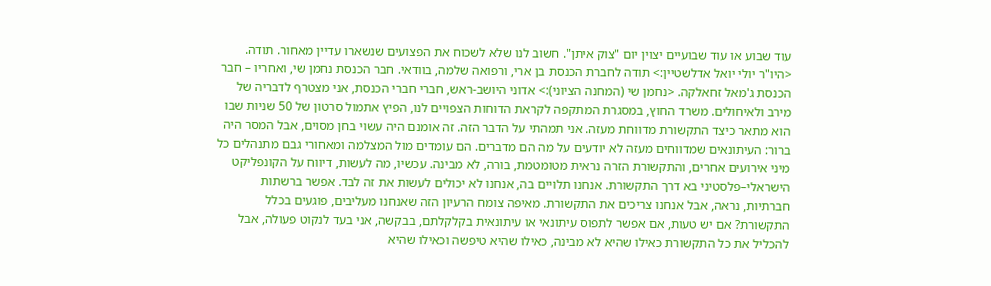עוד שבוע או עוד שבועיים יצוין יום "צוק איתן". חשוב לנו שלא לשכוח את הפצועים שנשארו עדיין מאחור. תודה. <היו"ר יולי יואל אדלשטיין:> תודה לחברת הכנסת בן ארי, ורפואה שלמה, בוודאי. חבר הכנסת נחמן שי, ואחריו – חבר הכנסת ג'מאל זחאלקה. <נחמן שי (המחנה הציוני):> אדוני היושב-ראש, חברי חברי הכנסת, אני מצטרף לדבריה של מירב ולאיחולים. משרד החוץ, במסגרת המתקפה לקראת הדוחות הצפויים לנו, הפיץ אתמול סרטון של 50 שניות שבו הוא מתאר כיצד התקשורת מדווחת מעזה. אני תמהתי על הדבר הזה. זה אומנם היה עשוי בחן מסוים, אבל המסר היה ברור: העיתונאים שמדווחים מעזה לא יודעים על מה הם מדברים. הם עומדים מול המצלמה ומאחורי גבם מתנהלים כל מיני אירועים אחרים, והתקשורת הזרה נראית מטומטמת, בורה, לא מבינה. עכשיו, מה לעשות, דיווח על הקונפליקט הישראלי–פלסטיני בא דרך התקשורת. אנחנו תלויים בה, אנחנו לא יכולים לעשות את זה לבד. אפשר ברשתות חברתיות, נראה, אבל אנחנו צריכים את התקשורת. מאיפה צומח הרעיון הזה שאנחנו מעליבים, פוגעים בכלל התקשורת? אם יש טעות, אם אפשר לתפוס עיתונאי או עיתונאית בקלקלתם, בבקשה, אני בעד לנקוט פעולה, אבל להכליל את כל התקשורת כאילו שהיא לא מבינה, כאילו שהיא טיפשה וכאילו שהיא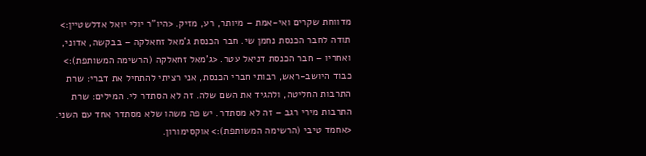מדווחת שקרים ואי-אמת – מיותר, רע, מזיק. <היו"ר יולי יואל אדלשטיין:> תודה לחבר הכנסת נחמן שי. חבר הכנסת ג'מאל זחאלקה – בבקשה, אדוני, ואחריו – חבר הכנסת דניאל עטר. <ג'מאל זחאלקה (הרשימה המשותפת):> כבוד היושב-ראש, רבותי חברי הכנסת, אני רציתי להתחיל את דברי: שרת התרבות החליטה, ולהגיד את השם שלה. זה לא הסתדר לי. המילים: שרת התרבות מירי רגב – זה לא מסתדר. יש פה משהו שלא מסתדר אחד עם השני. <אחמד טיבי (הרשימה המשותפת):> אוקסימורון.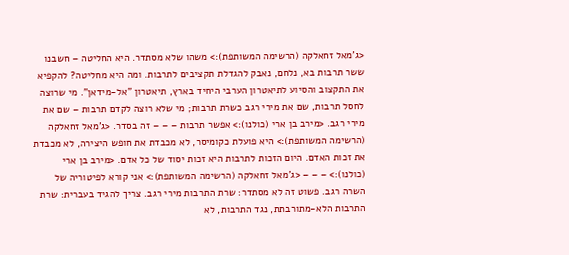<ג'מאל זחאלקה (הרשימה המשותפת):> משהו שלא מסתדר. היא החליטה – חשבנו ששר תרבות בא, נלחם, נאבק להגדלת תקציבים לתרבות. ומה היא מחליטה? להקפיא את התקצוב והסיוע לתיאטרון הערבי היחיד בארץ, תיאטרון "אל-מידאן". מי שרוצה לחסל תרבות, שם את מירי רגב כשרת תרבות; מי שלא רוצה לקדם תרבות – שם את מירי רגב. <מירב בן ארי (כולנו):> אפשר תרבות – – – זה בסדר. <ג'מאל זחאלקה (הרשימה המשותפת):> היא פועלת כקומיסר, לא מכבדת את חופש היצירה, לא מכבדת את זכות האדם. היום הזכות לתרבות היא זכות יסוד של כל אדם. <מירב בן ארי (כולנו):> – – – <ג'מאל זחאלקה (הרשימה המשותפת):> אני קורא לפיטוריה של השרה רגב. פשוט זה לא מסתדר: שרת התרבות מירי רגב. צריך להגיד בעברית: שרת התרבות הלא-מתורבתת, נגד התרבות, לא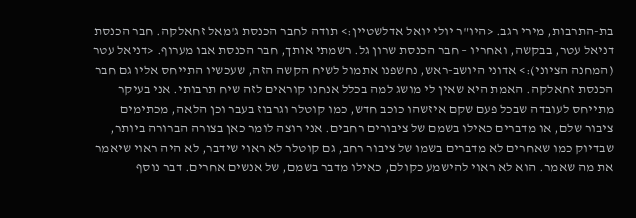בת-התרבות, מירי רגב. <היו"ר יולי יואל אדלשטיין:> תודה לחבר הכנסת ג'מאל זחאלקה. חבר הכנסת דניאל עטר, בבקשה, ואחריו – חבר הכנסת שרון גל. רשמתי אותך, חבר הכנסת אבו מערוף. <דניאל עטר (המחנה הציוני):> אדוני היושב-ראש, נחשפנו אתמול לשיח הקשה הזה, שעכשיו התייחס אליו גם חבר הכנסת זחאלקה. האמת היא שאין לי מושג למה בכלל אנחנו קוראים לזה שיח תרבותי. אני בעיקר מתייחס לעובדה שבכל פעם שקם איזשהו כוכב חדש, כמו קוטלר וגרבוז בעבר וכן הלאה, מכתימים ציבור שלם, או מדברים כאילו בשמם של ציבורים רחבים. אני רוצה לומר כאן בצורה הברורה ביותר, שבדיוק כמו שאחרים לא מדברים בשמו של ציבור רחב, גם קוטלר לא ראוי שידבר, לא היה ראוי שיאמר את מה שאמר. הוא לא ראוי להישמע כקולם, כאילו מדבר בשמם, של אנשים אחרים. דבר נוסף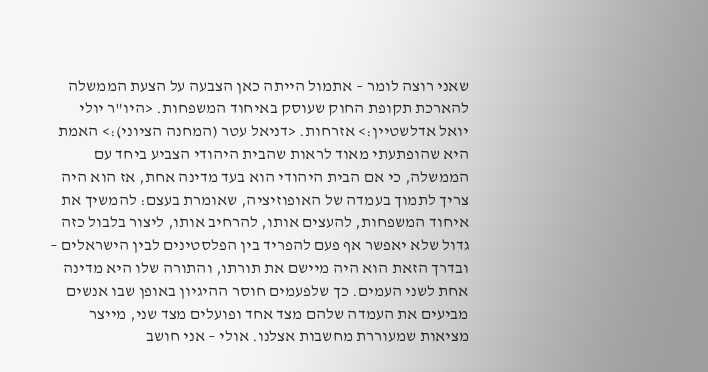שאני רוצה לומר – אתמול הייתה כאן הצבעה על הצעת הממשלה להארכת תקופת החוק שעוסק באיחוד המשפחות. <היו"ר יולי יואל אדלשטיין:> אזרחות. <דניאל עטר (המחנה הציוני):> האמת היא שהופתעתי מאוד לראות שהבית היהודי הצביע ביחד עם הממשלה, כי אם הבית היהודי הוא בעד מדינה אחת, אז הוא היה צריך לתמוך בעמדה של האופוזיציה, שאומרת בעצם: להמשיך את איחוד המשפחות, להעצים אותו, להרחיב אותו, ליצור בלבול כזה גדול שלא יאפשר אף פעם להפריד בין הפלסטינים לבין הישראלים – ובדרך הזאת הוא היה מיישם את תורתו, והתורה שלו היא מדינה אחת לשני העמים. כך שלפעמים חוסר ההיגיון באופן שבו אנשים מביעים את העמדה שלהם מצד אחד ופועלים מצד שני, מייצר מציאות שמעוררת מחשבות אצלנו. אולי – אני חושב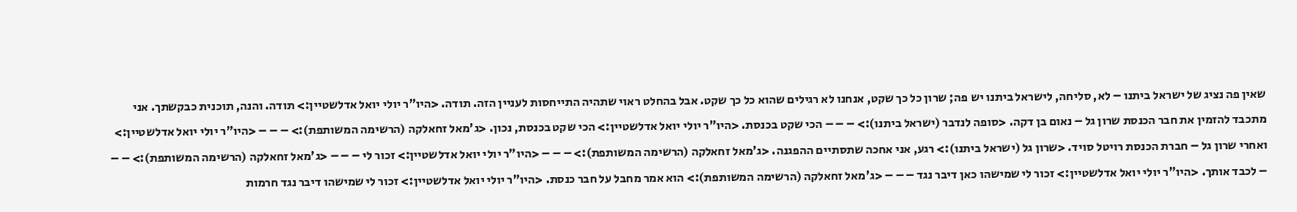שאין פה נציג של ישראל ביתנו – לא, סליחה, לישראל ביתנו יש פה; שרון כל כך שקט, אנחנו לא רגילים שהוא כל כך שקט. אבל בהחלט ראוי שתהיה התייחסות לעניין הזה. תודה. <היו"ר יולי יואל אדלשטיין:> תודה. והנה, תוכנית כבקשתך. אני מתכבד להזמין את חבר הכנסת שרון גל – נאום בן דקה. <סופה לנדבר (ישראל ביתנו):> – – – הכי שקט בכנסת. <היו"ר יולי יואל אדלשטיין:> הכי שקט בכנסת, נכון. <ג'מאל זחאלקה (הרשימה המשותפת):> – – – <היו"ר יולי יואל אדלשטיין:> ואחרי שרון גל – חברת הכנסת רויטל סויד. <שרון גל (ישראל ביתנו):> רגע, אני אחכה שתסתיים ההפגנה. <ג'מאל זחאלקה (הרשימה המשותפת):> – – – <היו"ר יולי יואל אדלשטיין:> זכור לי – – – <ג'מאל זחאלקה (הרשימה המשותפת):> – – – לכבד אותך. <היו"ר יולי יואל אדלשטיין:> זכור לי שמישהו כאן דיבר נגד – – – <ג'מאל זחאלקה (הרשימה המשותפת):> הוא אמר מחבל על חבר כנסת. <היו"ר יולי יואל אדלשטיין:> זכור לי שמישהו דיבר נגד חרמות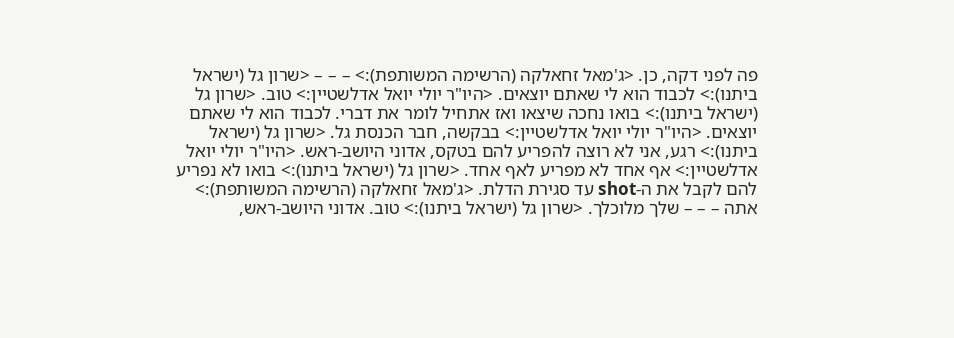פה לפני דקה, כן. <ג'מאל זחאלקה (הרשימה המשותפת):> – – – <שרון גל (ישראל ביתנו):> לכבוד הוא לי שאתם יוצאים. <היו"ר יולי יואל אדלשטיין:> טוב. <שרון גל (ישראל ביתנו):> בואו נחכה שיצאו ואז אתחיל לומר את דברי. לכבוד הוא לי שאתם יוצאים. <היו"ר יולי יואל אדלשטיין:> בבקשה, חבר הכנסת גל. <שרון גל (ישראל ביתנו):> רגע, אני לא רוצה להפריע להם בטקס, אדוני היושב-ראש. <היו"ר יולי יואל אדלשטיין:> אף אחד לא מפריע לאף אחד. <שרון גל (ישראל ביתנו):> בואו לא נפריע להם לקבל את ה-shot עד סגירת הדלת. <ג'מאל זחאלקה (הרשימה המשותפת):> אתה – – – שלך מלוכלך. <שרון גל (ישראל ביתנו):> טוב. אדוני היושב-ראש,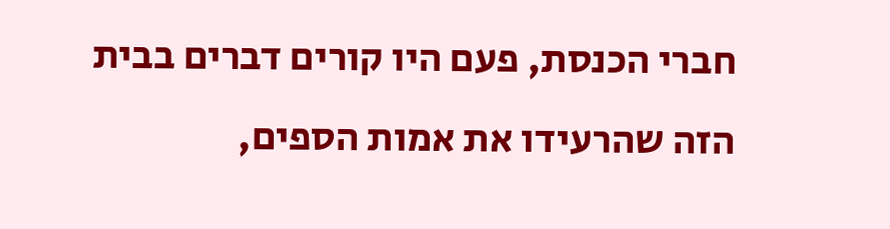חברי הכנסת, פעם היו קורים דברים בבית הזה שהרעידו את אמות הספים,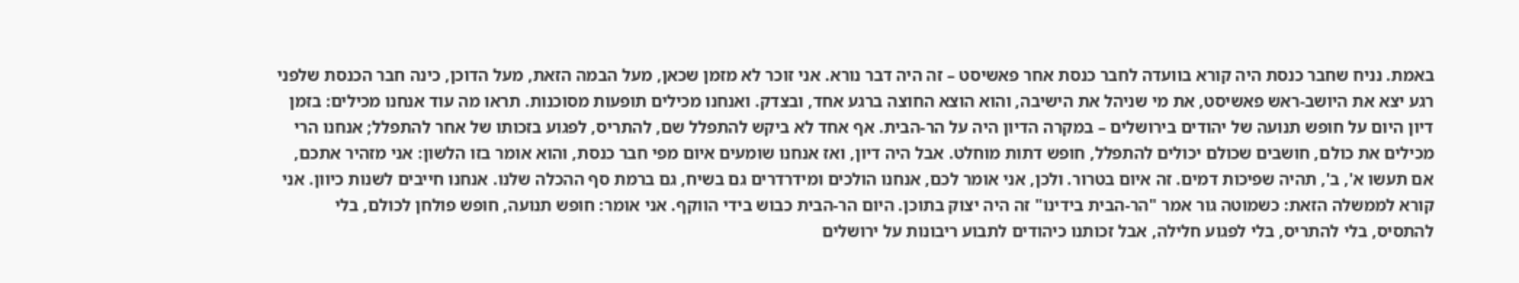באמת. נניח שחבר כנסת היה קורא בוועדה לחבר כנסת אחר פאשיסט – זה היה דבר נורא. אני זוכר לא מזמן שכאן, מעל הבמה הזאת, מעל הדוכן, כינה חבר הכנסת שלפני רגע יצא את היושב-ראש פאשיסט, את מי שניהל את הישיבה, והוא הוצא החוצה ברגע אחד, ובצדק. ואנחנו מכילים תופעות מסוכנות. תראו מה עוד אנחנו מכילים: בזמן דיון היום על חופש תנועה של יהודים בירושלים – במקרה הדיון היה על הר-הבית. אף אחד לא ביקש להתפלל שם, להתריס, לפגוע בזכותו של אחר להתפלל; אנחנו הרי מכילים את כולם, חושבים שכולם יכולים להתפלל, חופש דתות מוחלט. אבל היה דיון, ואז אנחנו שומעים איום מפי חבר כנסת, והוא אומר בזו הלשון: אני מזהיר אתכם, אם תעשו א', ב', תהיה שפיכות דמים. זה איום בטרור. ולכן, אני אומר לכם, אנחנו הולכים ומידרדרים גם בשיח, גם ברמת סף ההכלה שלנו. אנחנו חייבים לשנות כיוון. אני קורא לממשלה הזאת: כשמוטה גור אמר "הר-הבית בידינו" זה היה יצוק בתוכן. היום הר-הבית כבוש בידי הווקף. אני אומר: חופש תנועה, חופש פולחן לכולם, בלי להתסיס, בלי להתריס, בלי לפגוע חלילה, אבל זכותנו כיהודים לתבוע ריבונות על ירושלים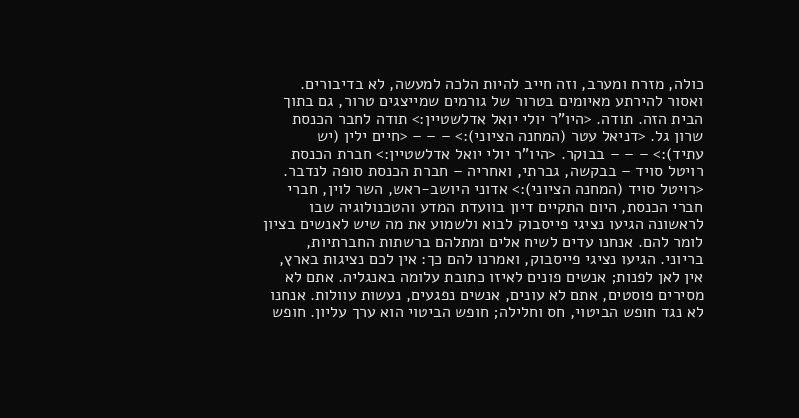כולה, מזרח ומערב, וזה חייב להיות הלכה למעשה, לא בדיבורים. ואסור להירתע מאיומים בטרור של גורמים שמייצגים טרור, גם בתוך הבית הזה. תודה. <היו"ר יולי יואל אדלשטיין:> תודה לחבר הכנסת שרון גל. <דניאל עטר (המחנה הציוני):> – – – <חיים ילין (יש עתיד):> – – – בבוקר. <היו"ר יולי יואל אדלשטיין:> חברת הכנסת רויטל סויד – בבקשה, גברתי, ואחריה – חברת הכנסת סופה לנדבר. <רויטל סויד (המחנה הציוני):> אדוני היושב-ראש, השר לוין, חברי חברי הכנסת, היום התקיים דיון בוועדת המדע והטכנולוגיה שבו לראשונה הגיעו נציגי פייסבוק לבוא ולשמוע את מה שיש לאנשים בציון לומר להם. אנחנו עדים לשיח אלים ומתלהם ברשתות החברתיות, בריוני. הגיעו נציגי פייסבוק, ואמרנו להם כך: אין לכם נציגות בארץ, אין לאן לפנות; אנשים פונים לאיזו כתובת עלומה באנגליה. אתם לא מסירים פוסטים, אתם לא עונים, אנשים נפגעים, נעשות עוולות. אנחנו לא נגד חופש הביטוי, חס וחלילה; חופש הביטוי הוא ערך עליון. חופש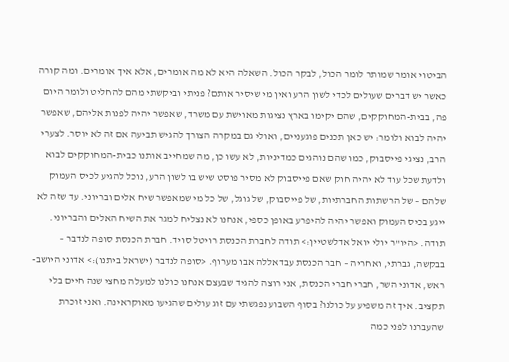הביטוי אומר שמותר לומר הכול, לבקר הכול. השאלה היא לא מה אומרים, אלא איך אומרים. ומה קורה כאשר יש דברים שעולים לכדי לשון הרע ואין מי שיסיר אותם? פניתי וביקשתי מהם להחליט ולומר היום פה, בבית-המחוקקים, שהם יקימו בארץ נציגות מאוישת עם משרד, שאפשר יהיה לפנות אליהם, שאפשר יהיה לבוא ולומר: יש כאן תכנים פוגעניים, ואולי גם במקרה הצורך להגיש תביעה אם זה לא יוסר. לצערי הרב, נציגי פייסבוק, כמו שהם נוהגים כמדיניות, לא עשו כן, מה שמחייב אותנו כבית-המחוקקים לבוא ולדעת שכל עוד לא יהיה חוק שאם פייסבוק לא מסיר פוסט שיש בו לשון הרע, נוכל להגיע לכיס העמוק שלהם – של הרשתות החברתיות, של פייסבוק, של גוגל, של כל מי שמאפשר שיח אלים ובריוני. עד שזה לא ייגע בכיס העמוק ואפשר יהיה להיפרע באופן כספי, אנחנו לא נצליח למגר את השיח האלים והבריוני. תודה. <היו"ר יולי יואל אדלשטיין:> תודה לחברת הכנסת רויטל סויד. חברת הכנסת סופה לנדבר – בבקשה, גברתי, ואחריה – חבר הכנסת עבדאללה אבו מערוף. <סופה לנדבר (ישראל ביתנו):> אדוני היושב-ראש, אדוני השר, חברי חברי הכנסת, אני רוצה להגיד שבעצם אנחנו כולנו למעלה מחצי שנה חיים בלי תקציב. איך זה משפיע על כולנו? בסוף השבוע נפגשתי עם זוג עולים שהגיעו מאוקראינה. ואני זוכרת שהעברנו לפני כמה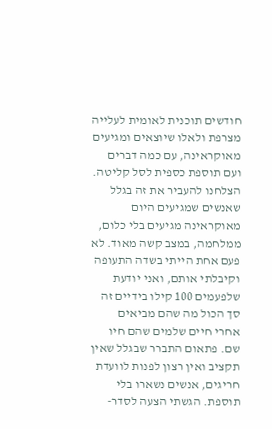חודשים תוכנית לאומית לעלייה מצרפת ולאלו שיוצאים ומגיעים מאוקראינה, עם כמה דברים ועם תוספת כספית לסל קליטה. הצלחנו להעביר את זה בגלל שאנשים שמגיעים היום מאוקראינה מגיעים בלי כלום, ממלחמה, במצב קשה מאוד. לא פעם אחת הייתי בשדה התעופה וקיבלתי אותם, ואני יודעת שלפעמים 100 קילו בידיים זה סך הכול מה שהם מביאים אחרי חיים שלמים שהם חיו שם. פתאום התברר שבגלל שאין תקציב ואין רצון לפנות לוועדת חריגים, אנשים נשארו בלי תוספת. הגשתי הצעה לסדר-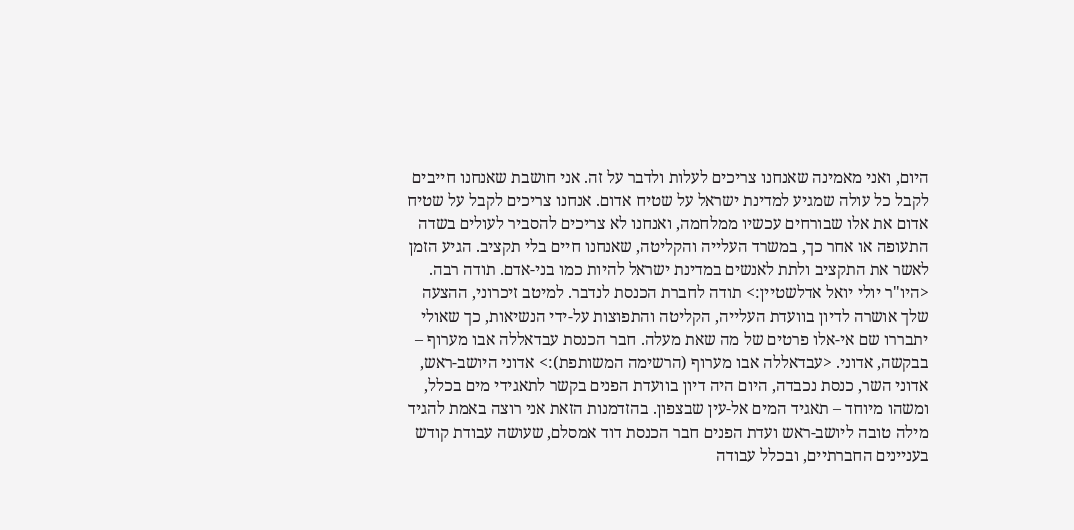היום, ואני מאמינה שאנחנו צריכים לעלות ולדבר על זה. אני חושבת שאנחנו חייבים לקבל כל עולה שמגיע למדינת ישראל על שטיח אדום. אנחנו צריכים לקבל על שטיח אדום את אלו שבורחים עכשיו ממלחמה, ואנחנו לא צריכים להסביר לעולים בשדה התעופה או אחר כך, במשרד העלייה והקליטה, שאנחנו חיים בלי תקציב. הגיע הזמן לאשר את התקציב ולתת לאנשים במדינת ישראל להיות כמו בני-אדם. תודה רבה. <היו"ר יולי יואל אדלשטיין:> תודה לחברת הכנסת לנדבר. למיטב זיכרוני, ההצעה שלך אושרה לדיון בוועדת העלייה, הקליטה והתפוצות על-ידי הנשיאות, כך שאולי יתבררו שם אי-אלו פרטים של מה שאת מעלה. חבר הכנסת עבדאללה אבו מערוף – בבקשה, אדוני. <עבדאללה אבו מערוף (הרשימה המשותפת):> אדוני היושב-ראש, אדוני השר, כנסת נכבדה, היום היה דיון בוועדת הפנים בקשר לתאגידי מים בכלל, ומשהו מיוחד – תאגיד המים אל-עין שבצפון. בהזדמנות הזאת אני רוצה באמת להגיד מילה טובה ליושב-ראש ועדת הפנים חבר הכנסת דוד אמסלם, שעושה עבודת קודש בעניינים החברתיים, ובכלל עבודה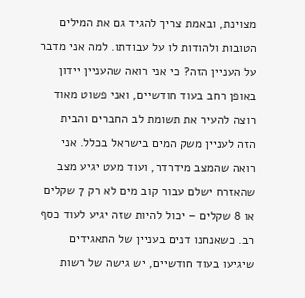מצוינת, ובאמת צריך להגיד גם את המילים הטובות ולהודות לו על עבודתו. למה אני מדבר על העניין הזה? כי אני רואה שהעניין יידון באופן רחב בעוד חודשיים, ואני פשוט מאוד רוצה להעיר את תשומת לב החברים והבית הזה לעניין משק המים בישראל בכלל. אני רואה שהמצב מידרדר, ועוד מעט יגיע מצב שהאזרח ישלם עבור קוב מים לא רק 7 שקלים או 8 שקלים – יכול להיות שזה יגיע לעוד כסף רב. כשאנחנו דנים בעניין של התאגידים שיגיעו בעוד חודשיים, יש גישה של רשות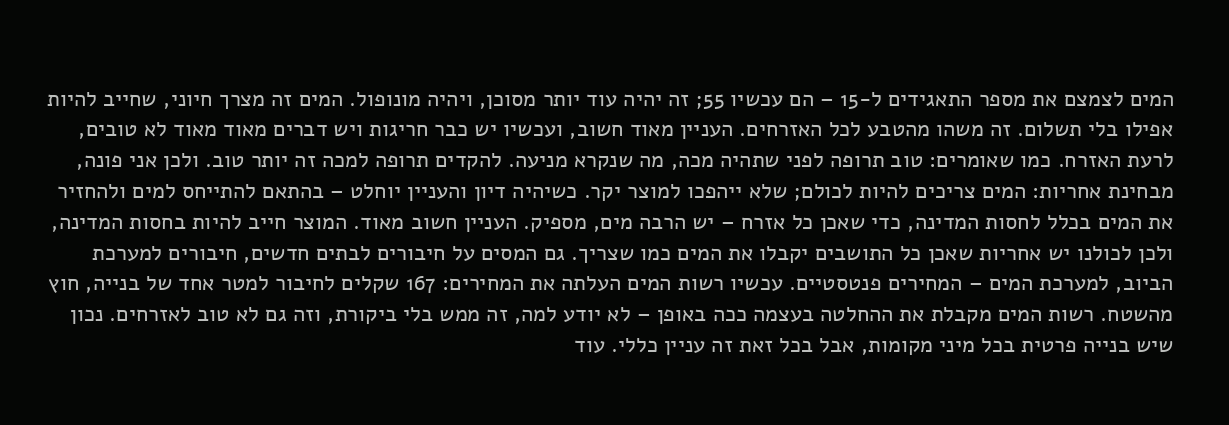המים לצמצם את מספר התאגידים ל-15 – הם עכשיו 55; זה יהיה עוד יותר מסוכן, ויהיה מונופול. המים זה מצרך חיוני, שחייב להיות אפילו בלי תשלום. זה משהו מהטבע לכל האזרחים. העניין מאוד חשוב, ועכשיו יש כבר חריגות ויש דברים מאוד מאוד לא טובים, לרעת האזרח. כמו שאומרים: טוב תרופה לפני שתהיה מכה, מה שנקרא מניעה. להקדים תרופה למכה זה יותר טוב. ולכן אני פונה, מבחינת אחריות: המים צריכים להיות לכולם; שלא ייהפכו למוצר יקר. כשיהיה דיון והעניין יוחלט – בהתאם להתייחס למים ולהחזיר את המים בכלל לחסות המדינה, כדי שאכן כל אזרח – יש הרבה מים, מספיק. העניין חשוב מאוד. המוצר חייב להיות בחסות המדינה, ולכן לכולנו יש אחריות שאכן כל התושבים יקבלו את המים כמו שצריך. גם המסים על חיבורים לבתים חדשים, חיבורים למערכת הביוב, למערכת המים – המחירים פנטסטיים. עכשיו רשות המים העלתה את המחירים: 167 שקלים לחיבור למטר אחד של בנייה, חוץ מהשטח. רשות המים מקבלת את ההחלטה בעצמה ככה באופן – לא יודע למה, זה ממש בלי ביקורת, וזה גם לא טוב לאזרחים. נכון שיש בנייה פרטית בכל מיני מקומות, אבל בכל זאת זה עניין כללי. עוד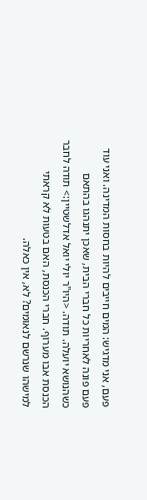פעם, אני מדגיש: המים חייבים להיות בחסות המדינה. ואני עוד פעם פונה לאחריות כל חברי הבית, שאכן יתנהגו בהתאם כשהנושא יועלה. תודה. <היו"ר יולי יואל אדלשטיין:> תודה לחבר הכנסת אבו מערוף. חברי הכנסת, האם בטעות לא קראתי למישהו שנרשם לנאומים? לא, אין כאלה.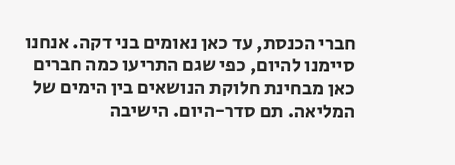חברי הכנסת, עד כאן נאומים בני דקה. אנחנו סיימנו להיום, כפי שגם התריעו כמה חברים כאן מבחינת חלוקת הנושאים בין הימים של המליאה. תם סדר-היום. הישיבה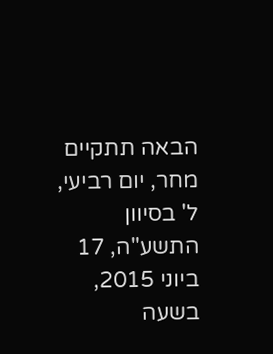הבאה תתקיים מחר, יום רביעי, ל' בסיוון התשע"ה, 17 ביוני 2015, בשעה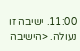11:00. ישיבה זו נעולה. <הישיבה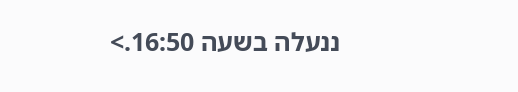ננעלה בשעה 16:50.>